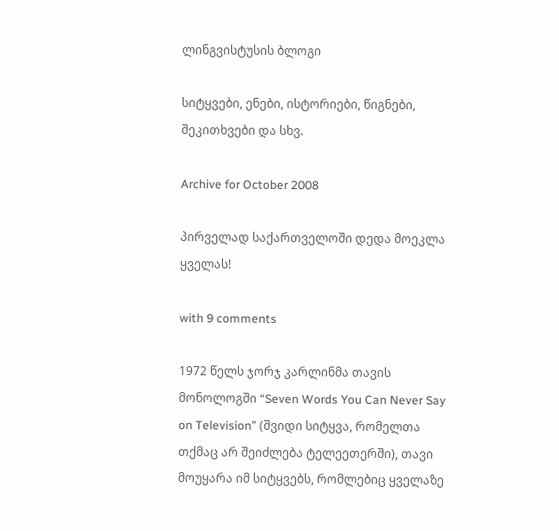ლინგვისტუსის ბლოგი

სიტყვები, ენები, ისტორიები, წიგნები, შეკითხვები და სხვ.

Archive for October 2008

პირველად საქართველოში დედა მოეკლა ყველას!

with 9 comments

1972 წელს ჯორჯ კარლინმა თავის მონოლოგში “Seven Words You Can Never Say on Television” (შვიდი სიტყვა, რომელთა თქმაც არ შეიძლება ტელეეთერში), თავი მოუყარა იმ სიტყვებს, რომლებიც ყველაზე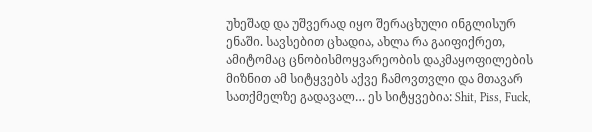უხეშად და უშვერად იყო შერაცხული ინგლისურ ენაში. სავსებით ცხადია, ახლა რა გაიფიქრეთ, ამიტომაც ცნობისმოყვარეობის დაკმაყოფილების მიზნით ამ სიტყვებს აქვე ჩამოვთვლი და მთავარ სათქმელზე გადავალ… ეს სიტყვებია: Shit, Piss, Fuck,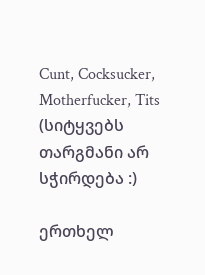Cunt, Cocksucker, Motherfucker, Tits (სიტყვებს თარგმანი არ სჭირდება :)

ერთხელ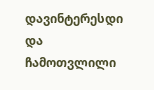დავინტერესდი და ჩამოთვლილი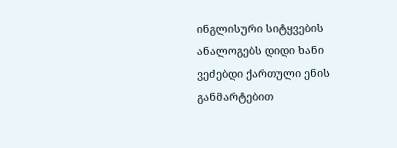ინგლისური სიტყვების ანალოგებს დიდი ხანი ვეძებდი ქართული ენის განმარტებით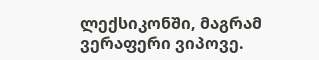ლექსიკონში, მაგრამ ვერაფერი ვიპოვე.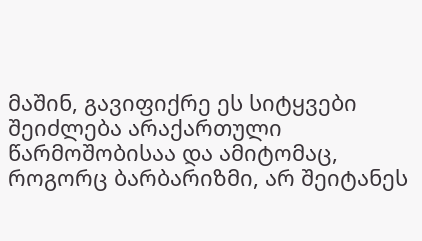მაშინ, გავიფიქრე ეს სიტყვები შეიძლება არაქართული წარმოშობისაა და ამიტომაც, როგორც ბარბარიზმი, არ შეიტანეს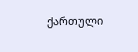ქართული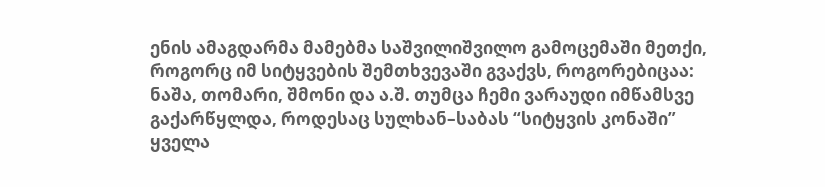ენის ამაგდარმა მამებმა საშვილიშვილო გამოცემაში მეთქი, როგორც იმ სიტყვების შემთხვევაში გვაქვს, როგორებიცაა: ნაშა, თომარი, შმონი და ა.შ. თუმცა ჩემი ვარაუდი იმწამსვე გაქარწყლდა, როდესაც სულხან–საბას “სიტყვის კონაში” ყველა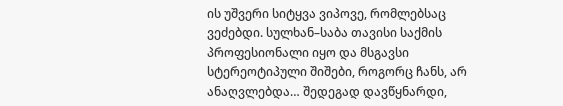ის უშვერი სიტყვა ვიპოვე, რომლებსაც ვეძებდი. სულხან–საბა თავისი საქმის პროფესიონალი იყო და მსგავსი სტერეოტიპული შიშები, როგორც ჩანს, არ ანაღვლებდა… შედეგად დავწყნარდი,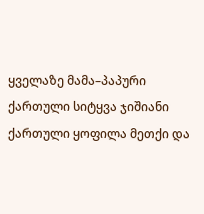ყველაზე მამა–პაპური ქართული სიტყვა ჯიშიანი ქართული ყოფილა მეთქი და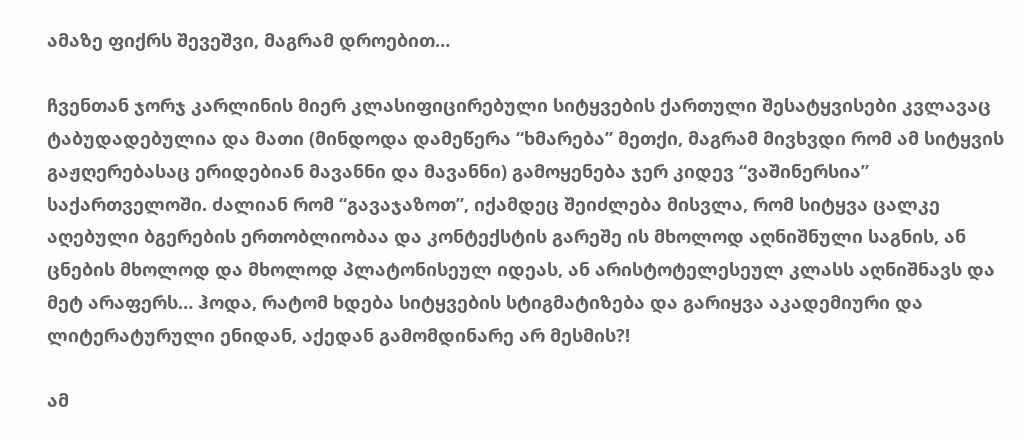ამაზე ფიქრს შევეშვი, მაგრამ დროებით…

ჩვენთან ჯორჯ კარლინის მიერ კლასიფიცირებული სიტყვების ქართული შესატყვისები კვლავაც ტაბუდადებულია და მათი (მინდოდა დამეწერა “ხმარება” მეთქი, მაგრამ მივხვდი რომ ამ სიტყვის გაჟღერებასაც ერიდებიან მავანნი და მავანნი) გამოყენება ჯერ კიდევ “ვაშინერსია” საქართველოში. ძალიან რომ “გავაჯაზოთ”, იქამდეც შეიძლება მისვლა, რომ სიტყვა ცალკე აღებული ბგერების ერთობლიობაა და კონტექსტის გარეშე ის მხოლოდ აღნიშნული საგნის, ან ცნების მხოლოდ და მხოლოდ პლატონისეულ იდეას, ან არისტოტელესეულ კლასს აღნიშნავს და მეტ არაფერს… ჰოდა, რატომ ხდება სიტყვების სტიგმატიზება და გარიყვა აკადემიური და ლიტერატურული ენიდან, აქედან გამომდინარე არ მესმის?!

ამ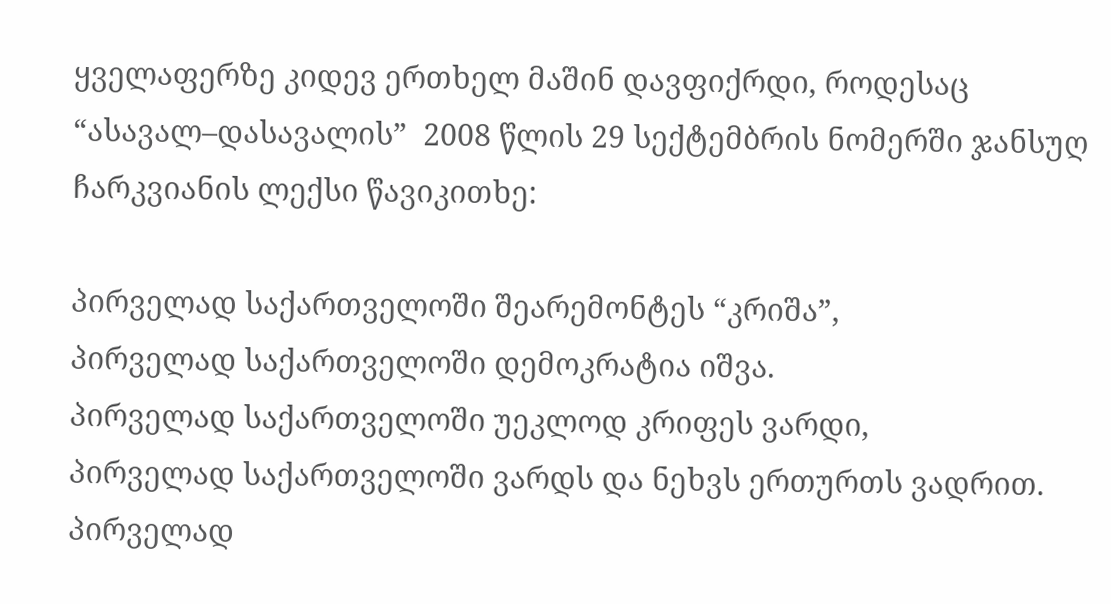ყველაფერზე კიდევ ერთხელ მაშინ დავფიქრდი, როდესაც “ასავალ–დასავალის”  2008 წლის 29 სექტემბრის ნომერში ჯანსუღ ჩარკვიანის ლექსი წავიკითხე:

პირველად საქართველოში შეარემონტეს “კრიშა”,
პირველად საქართველოში დემოკრატია იშვა.
პირველად საქართველოში უეკლოდ კრიფეს ვარდი,
პირველად საქართველოში ვარდს და ნეხვს ერთურთს ვადრით.
პირველად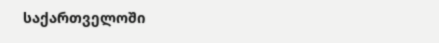საქართველოში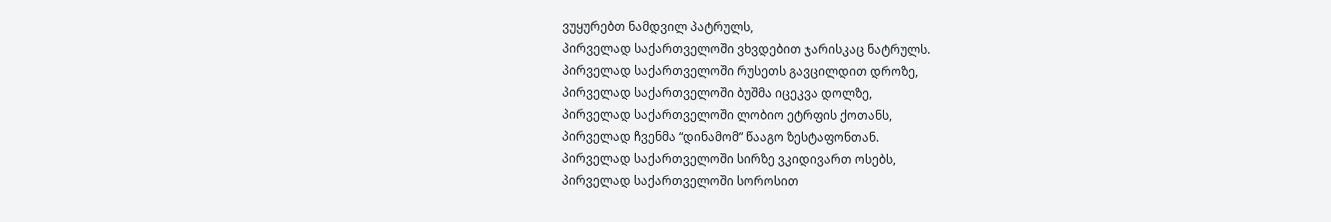ვუყურებთ ნამდვილ პატრულს,
პირველად საქართველოში ვხვდებით ჯარისკაც ნატრულს.
პირველად საქართველოში რუსეთს გავცილდით დროზე,
პირველად საქართველოში ბუშმა იცეკვა დოლზე,
პირველად საქართველოში ლობიო ეტრფის ქოთანს,
პირველად ჩვენმა “დინამომ” წააგო ზესტაფონთან.
პირველად საქართველოში სირზე ვკიდივართ ოსებს,
პირველად საქართველოში სოროსით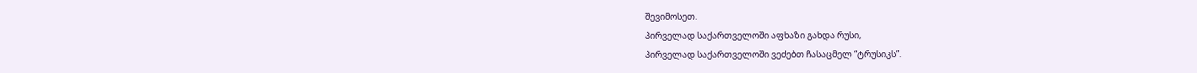შევიმოსეთ.
პირველად საქართველოში აფხაზი გახდა რუსი,
პირველად საქართველოში ვეძებთ ჩასაცმელ “ტრუსიკს”.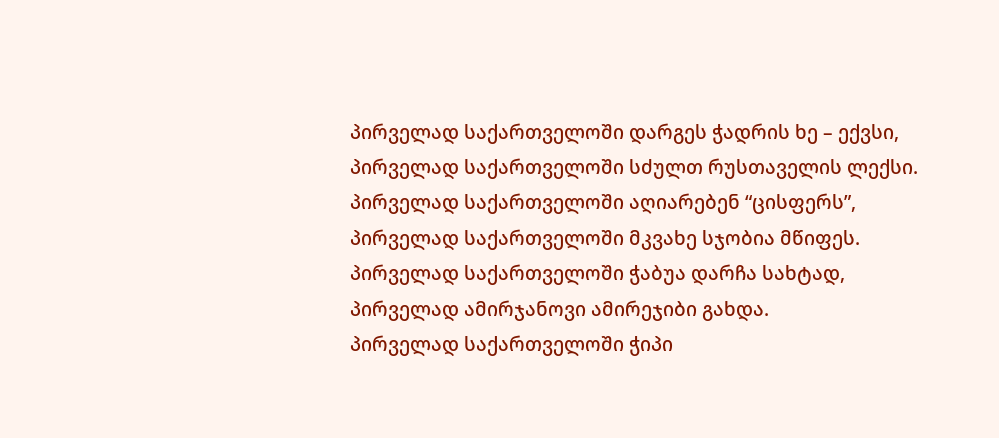პირველად საქართველოში დარგეს ჭადრის ხე – ექვსი,
პირველად საქართველოში სძულთ რუსთაველის ლექსი.
პირველად საქართველოში აღიარებენ “ცისფერს”,
პირველად საქართველოში მკვახე სჯობია მწიფეს.
პირველად საქართველოში ჭაბუა დარჩა სახტად,
პირველად ამირჯანოვი ამირეჯიბი გახდა.
პირველად საქართველოში ჭიპი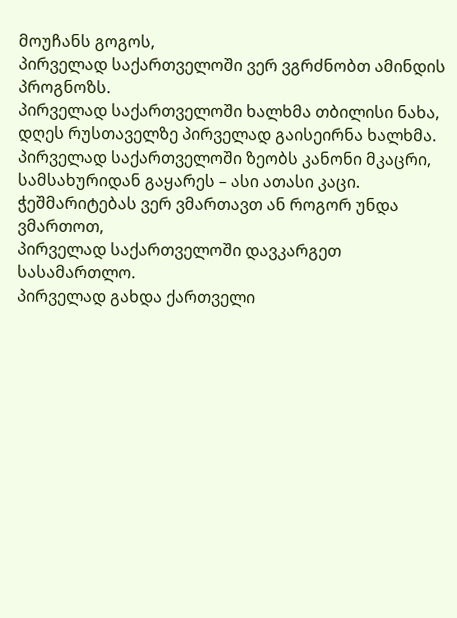მოუჩანს გოგოს,
პირველად საქართველოში ვერ ვგრძნობთ ამინდის პროგნოზს.
პირველად საქართველოში ხალხმა თბილისი ნახა,
დღეს რუსთაველზე პირველად გაისეირნა ხალხმა.
პირველად საქართველოში ზეობს კანონი მკაცრი,
სამსახურიდან გაყარეს – ასი ათასი კაცი.
ჭეშმარიტებას ვერ ვმართავთ ან როგორ უნდა ვმართოთ,
პირველად საქართველოში დავკარგეთ სასამართლო.
პირველად გახდა ქართველი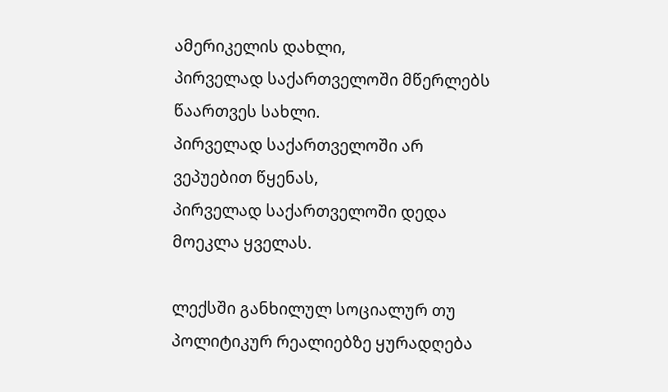ამერიკელის დახლი,
პირველად საქართველოში მწერლებს წაართვეს სახლი.
პირველად საქართველოში არ ვეპუებით წყენას,
პირველად საქართველოში დედა მოეკლა ყველას.

ლექსში განხილულ სოციალურ თუ პოლიტიკურ რეალიებზე ყურადღება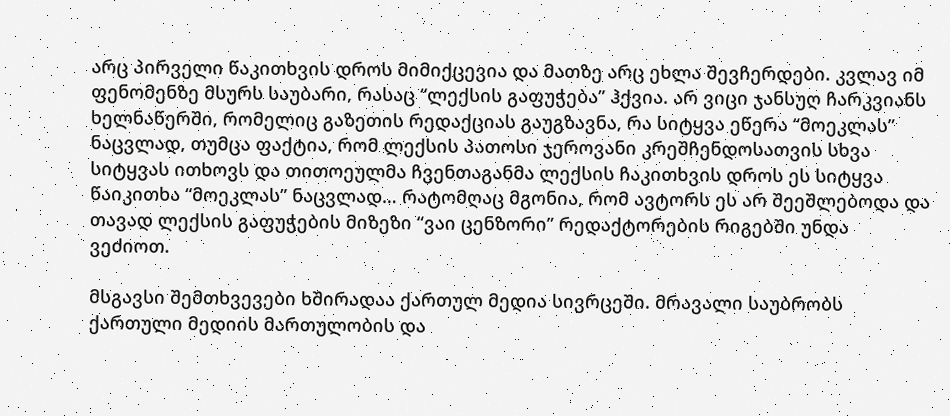არც პირველი წაკითხვის დროს მიმიქცევია და მათზე არც ეხლა შევჩერდები. კვლავ იმ ფენომენზე მსურს საუბარი, რასაც “ლექსის გაფუჭება” ჰქვია. არ ვიცი ჯანსუღ ჩარკვიანს ხელნაწერში, რომელიც გაზეთის რედაქციას გაუგზავნა, რა სიტყვა ეწერა “მოეკლას” ნაცვლად, თუმცა ფაქტია, რომ ლექსის პათოსი ჯეროვანი კრეშჩენდოსათვის სხვა სიტყვას ითხოვს და თითოეულმა ჩვენთაგანმა ლექსის ჩაკითხვის დროს ეს სიტყვა წაიკითხა “მოეკლას” ნაცვლად… რატომღაც მგონია, რომ ავტორს ეს არ შეეშლებოდა და თავად ლექსის გაფუჭების მიზეზი “ვაი ცენზორი” რედაქტორების რიგებში უნდა ვეძიოთ.

მსგავსი შემთხვევები ხშირადაა ქართულ მედია სივრცეში. მრავალი საუბრობს ქართული მედიის მართულობის და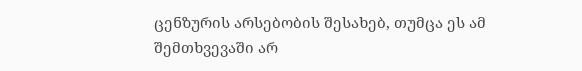ცენზურის არსებობის შესახებ, თუმცა ეს ამ შემთხვევაში არ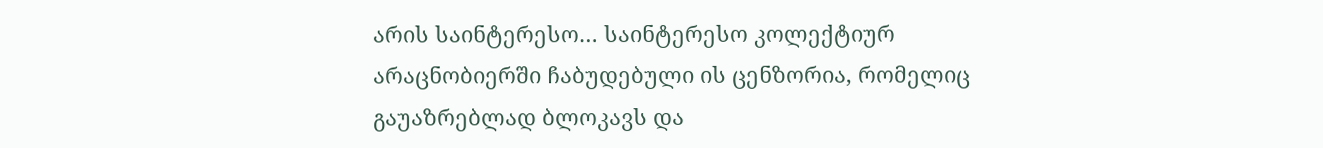არის საინტერესო… საინტერესო კოლექტიურ არაცნობიერში ჩაბუდებული ის ცენზორია, რომელიც გაუაზრებლად ბლოკავს და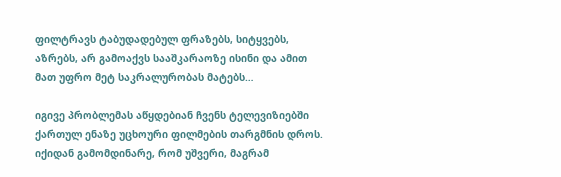ფილტრავს ტაბუდადებულ ფრაზებს, სიტყვებს, აზრებს, არ გამოაქვს სააშკარაოზე ისინი და ამით მათ უფრო მეტ საკრალურობას მატებს…

იგივე პრობლემას აწყდებიან ჩვენს ტელევიზიებში ქართულ ენაზე უცხოური ფილმების თარგმნის დროს. იქიდან გამომდინარე, რომ უშვერი, მაგრამ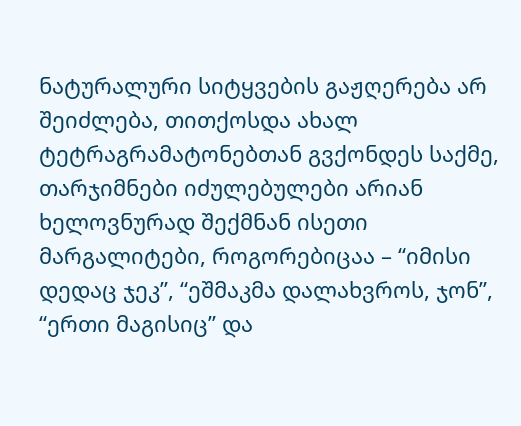ნატურალური სიტყვების გაჟღერება არ შეიძლება, თითქოსდა ახალ ტეტრაგრამატონებთან გვქონდეს საქმე, თარჯიმნები იძულებულები არიან ხელოვნურად შექმნან ისეთი მარგალიტები, როგორებიცაა – “იმისი დედაც ჯეკ”, “ეშმაკმა დალახვროს, ჯონ”, “ერთი მაგისიც” და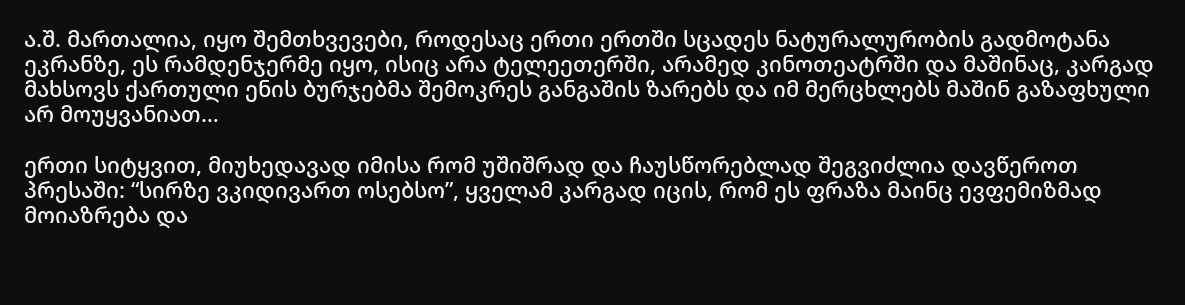ა.შ. მართალია, იყო შემთხვევები, როდესაც ერთი ერთში სცადეს ნატურალურობის გადმოტანა ეკრანზე, ეს რამდენჯერმე იყო, ისიც არა ტელეეთერში, არამედ კინოთეატრში და მაშინაც, კარგად მახსოვს ქართული ენის ბურჯებმა შემოკრეს განგაშის ზარებს და იმ მერცხლებს მაშინ გაზაფხული არ მოუყვანიათ…

ერთი სიტყვით, მიუხედავად იმისა რომ უშიშრად და ჩაუსწორებლად შეგვიძლია დავწეროთ პრესაში: “სირზე ვკიდივართ ოსებსო”, ყველამ კარგად იცის, რომ ეს ფრაზა მაინც ევფემიზმად მოიაზრება და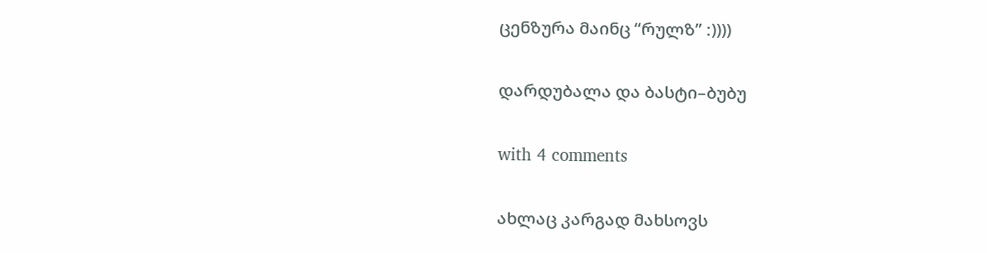ცენზურა მაინც “რულზ” :))))

დარდუბალა და ბასტი–ბუბუ

with 4 comments

ახლაც კარგად მახსოვს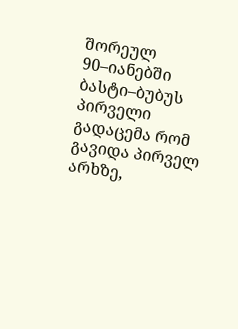შორეულ 90–იანებში ბასტი–ბუბუს პირველი გადაცემა რომ გავიდა პირველ არხზე,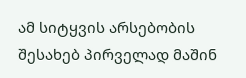ამ სიტყვის არსებობის შესახებ პირველად მაშინ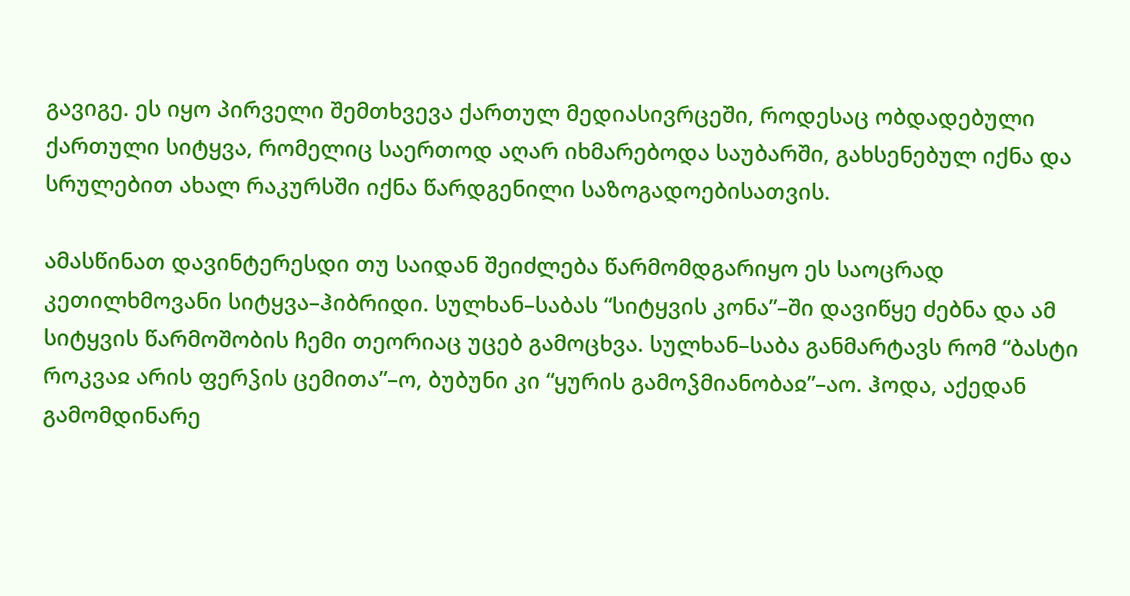გავიგე. ეს იყო პირველი შემთხვევა ქართულ მედიასივრცეში, როდესაც ობდადებული ქართული სიტყვა, რომელიც საერთოდ აღარ იხმარებოდა საუბარში, გახსენებულ იქნა და სრულებით ახალ რაკურსში იქნა წარდგენილი საზოგადოებისათვის.

ამასწინათ დავინტერესდი თუ საიდან შეიძლება წარმომდგარიყო ეს საოცრად კეთილხმოვანი სიტყვა–ჰიბრიდი. სულხან–საბას “სიტყვის კონა”–ში დავიწყე ძებნა და ამ სიტყვის წარმოშობის ჩემი თეორიაც უცებ გამოცხვა. სულხან–საბა განმარტავს რომ “ბასტი როკვაჲ არის ფერჴის ცემითა”–ო, ბუბუნი კი “ყურის გამოჴმიანობაჲ”–აო. ჰოდა, აქედან გამომდინარე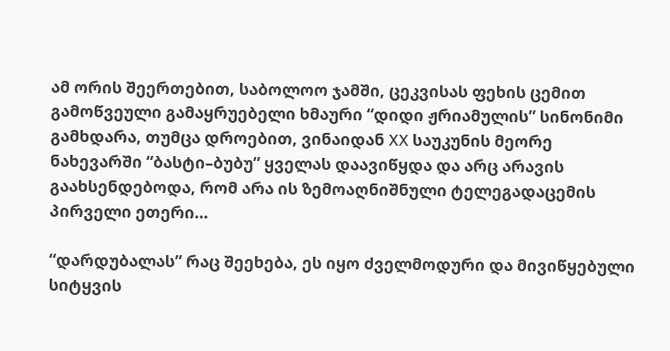ამ ორის შეერთებით, საბოლოო ჯამში, ცეკვისას ფეხის ცემით გამოწვეული გამაყრუებელი ხმაური “დიდი ჟრიამულის” სინონიმი გამხდარა, თუმცა დროებით, ვინაიდან XX საუკუნის მეორე ნახევარში “ბასტი–ბუბუ” ყველას დაავიწყდა და არც არავის გაახსენდებოდა, რომ არა ის ზემოაღნიშნული ტელეგადაცემის პირველი ეთერი…

“დარდუბალას” რაც შეეხება, ეს იყო ძველმოდური და მივიწყებული სიტყვის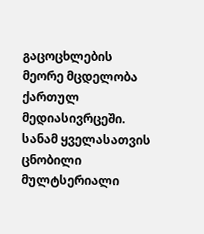გაცოცხლების მეორე მცდელობა ქართულ მედიასივრცეში. სანამ ყველასათვის ცნობილი  მულტსერიალი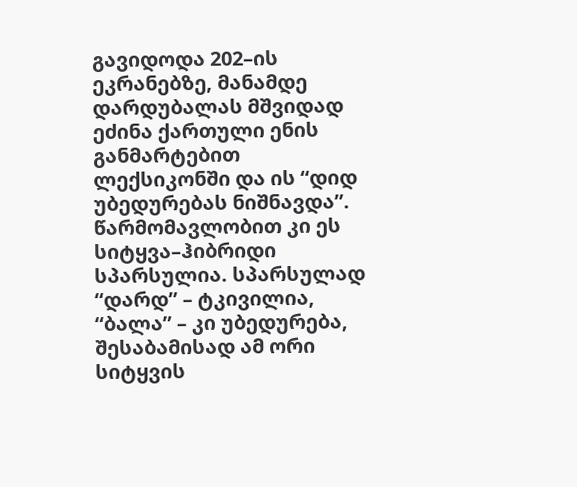გავიდოდა 202–ის ეკრანებზე, მანამდე დარდუბალას მშვიდად ეძინა ქართული ენის განმარტებით ლექსიკონში და ის “დიდ უბედურებას ნიშნავდა”. წარმომავლობით კი ეს სიტყვა–ჰიბრიდი სპარსულია. სპარსულად “დარდ” – ტკივილია, “ბალა” – კი უბედურება, შესაბამისად ამ ორი სიტყვის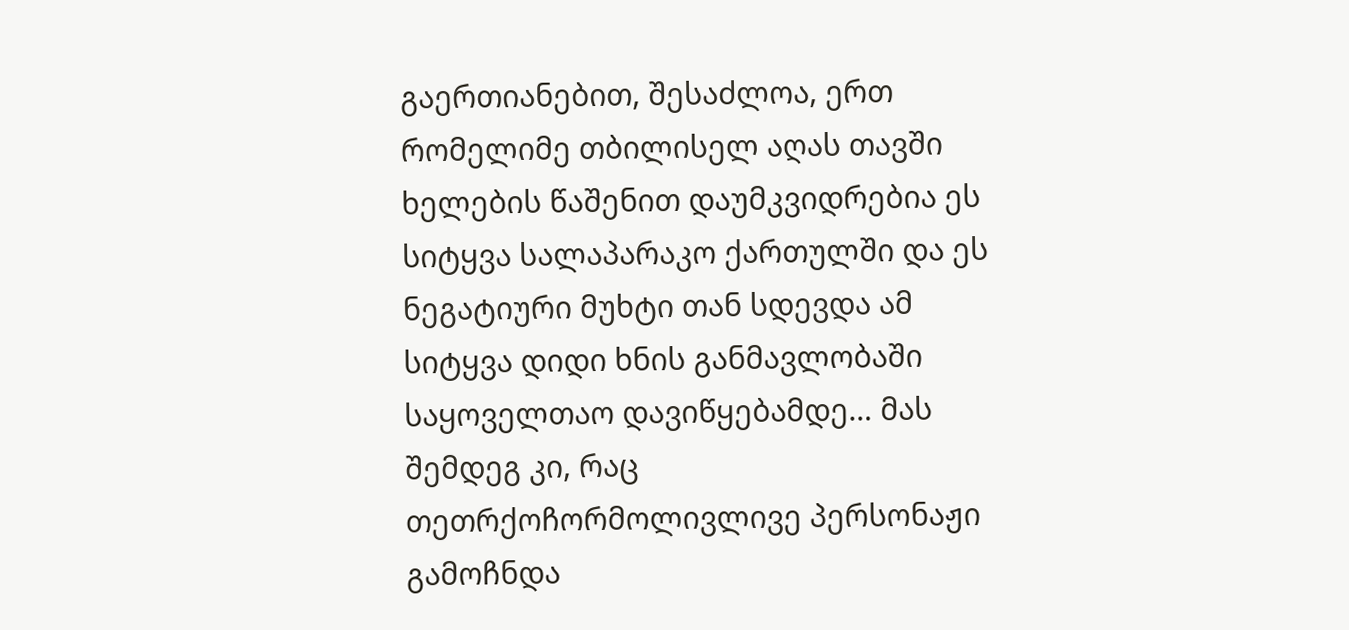გაერთიანებით, შესაძლოა, ერთ რომელიმე თბილისელ აღას თავში ხელების წაშენით დაუმკვიდრებია ეს სიტყვა სალაპარაკო ქართულში და ეს ნეგატიური მუხტი თან სდევდა ამ სიტყვა დიდი ხნის განმავლობაში საყოველთაო დავიწყებამდე… მას შემდეგ კი, რაც თეთრქოჩორმოლივლივე პერსონაჟი გამოჩნდა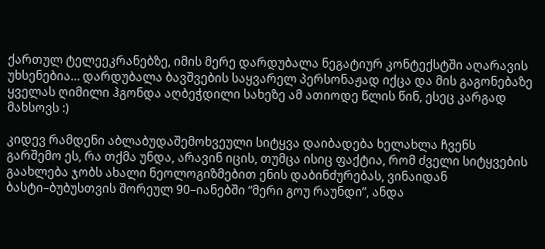ქართულ ტელეეკრანებზე, იმის მერე დარდუბალა ნეგატიურ კონტექსტში აღარავის უხსენებია… დარდუბალა ბავშვების საყვარელ პერსონაჟად იქცა და მის გაგონებაზე ყველას ღიმილი ჰგონდა აღბეჭდილი სახეზე ამ ათიოდე წლის წინ, ესეც კარგად მახსოვს :)

კიდევ რამდენი აბლაბუდაშემოხვეული სიტყვა დაიბადება ხელახლა ჩვენს გარშემო ეს, რა თქმა უნდა, არავინ იცის, თუმცა ისიც ფაქტია, რომ ძველი სიტყვების გაახლება ჯობს ახალი ნეოლოგიზმებით ენის დაბინძურებას, ვინაიდან ბასტი–ბუბუსთვის შორეულ 90–იანებში “მერი გოუ რაუნდი”, ანდა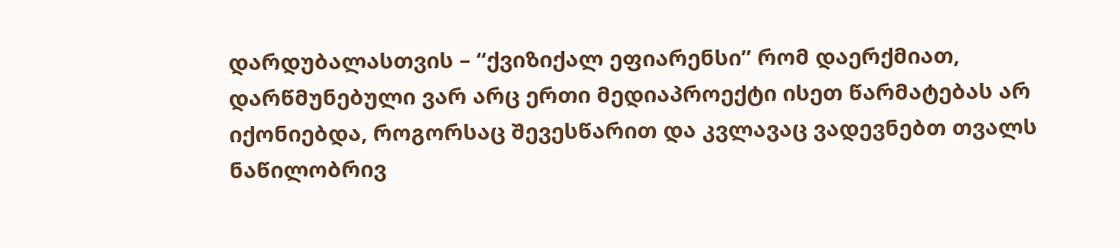დარდუბალასთვის – “ქვიზიქალ ეფიარენსი” რომ დაერქმიათ, დარწმუნებული ვარ არც ერთი მედიაპროექტი ისეთ წარმატებას არ იქონიებდა, როგორსაც შევესწარით და კვლავაც ვადევნებთ თვალს ნაწილობრივ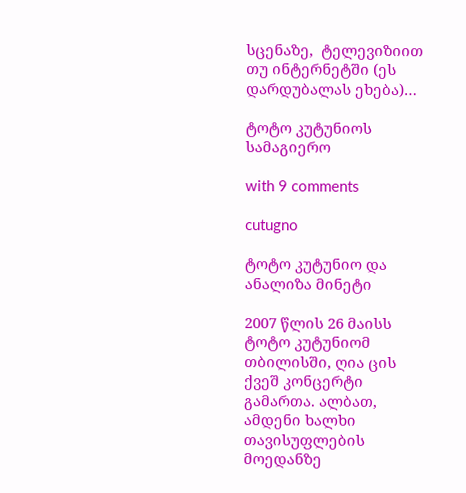სცენაზე,  ტელევიზიით თუ ინტერნეტში (ეს დარდუბალას ეხება)…

ტოტო კუტუნიოს სამაგიერო

with 9 comments

cutugno

ტოტო კუტუნიო და ანალიზა მინეტი

2007 წლის 26 მაისს ტოტო კუტუნიომ თბილისში, ღია ცის ქვეშ კონცერტი გამართა. ალბათ, ამდენი ხალხი თავისუფლების მოედანზე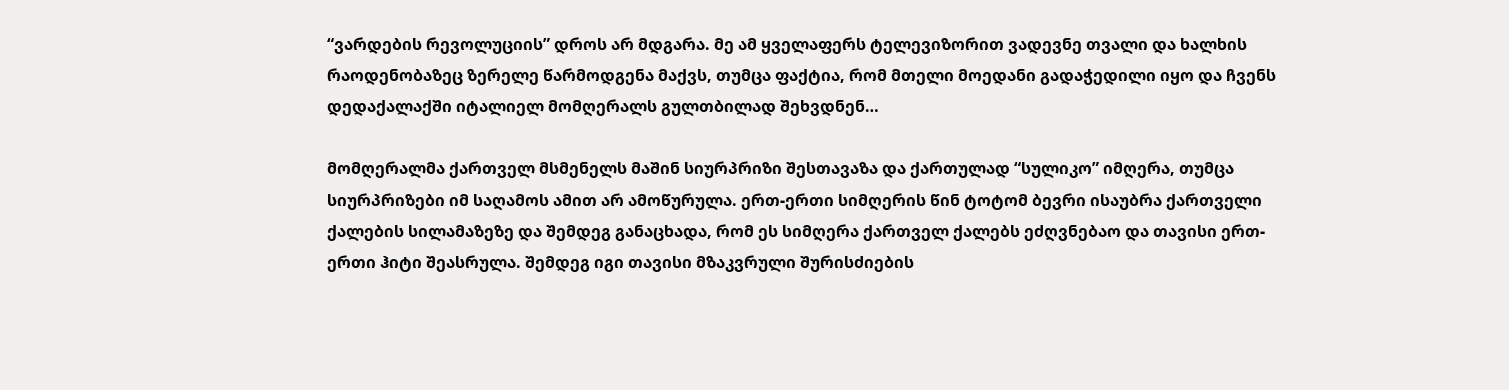“ვარდების რევოლუციის” დროს არ მდგარა. მე ამ ყველაფერს ტელევიზორით ვადევნე თვალი და ხალხის რაოდენობაზეც ზერელე წარმოდგენა მაქვს, თუმცა ფაქტია, რომ მთელი მოედანი გადაჭედილი იყო და ჩვენს დედაქალაქში იტალიელ მომღერალს გულთბილად შეხვდნენ…

მომღერალმა ქართველ მსმენელს მაშინ სიურპრიზი შესთავაზა და ქართულად “სულიკო” იმღერა, თუმცა სიურპრიზები იმ საღამოს ამით არ ამოწურულა. ერთ-ერთი სიმღერის წინ ტოტომ ბევრი ისაუბრა ქართველი ქალების სილამაზეზე და შემდეგ განაცხადა, რომ ეს სიმღერა ქართველ ქალებს ეძღვნებაო და თავისი ერთ-ერთი ჰიტი შეასრულა. შემდეგ იგი თავისი მზაკვრული შურისძიების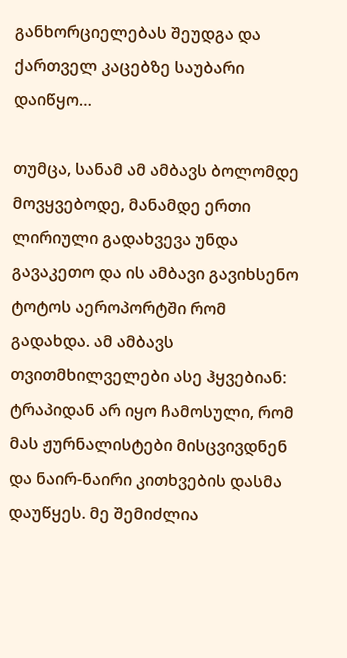განხორციელებას შეუდგა და ქართველ კაცებზე საუბარი დაიწყო…

თუმცა, სანამ ამ ამბავს ბოლომდე მოვყვებოდე, მანამდე ერთი ლირიული გადახვევა უნდა გავაკეთო და ის ამბავი გავიხსენო ტოტოს აეროპორტში რომ გადახდა. ამ ამბავს თვითმხილველები ასე ჰყვებიან: ტრაპიდან არ იყო ჩამოსული, რომ მას ჟურნალისტები მისცვივდნენ და ნაირ-ნაირი კითხვების დასმა დაუწყეს. მე შემიძლია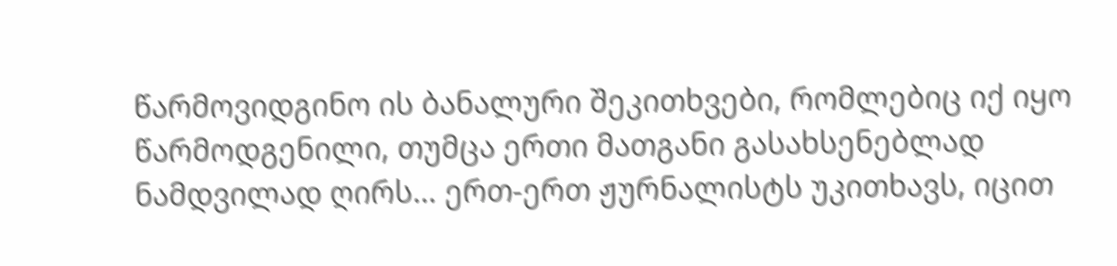წარმოვიდგინო ის ბანალური შეკითხვები, რომლებიც იქ იყო წარმოდგენილი, თუმცა ერთი მათგანი გასახსენებლად ნამდვილად ღირს… ერთ-ერთ ჟურნალისტს უკითხავს, იცით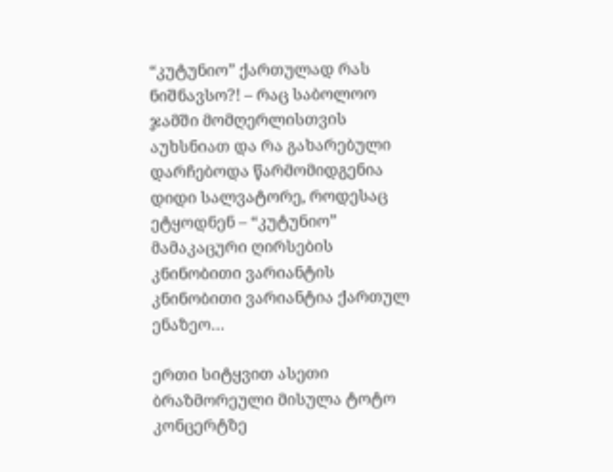“კუტუნიო” ქართულად რას ნიშნავსო?! – რაც საბოლოო ჯამში მომღერლისთვის აუხსნიათ და რა გახარებული დარჩებოდა წარმომიდგენია დიდი სალვატორე, როდესაც ეტყოდნენ – “კუტუნიო” მამაკაცური ღირსების კნინობითი ვარიანტის კნინობითი ვარიანტია ქართულ ენაზეო…

ერთი სიტყვით ასეთი ბრაზმორეული მისულა ტოტო კონცერტზე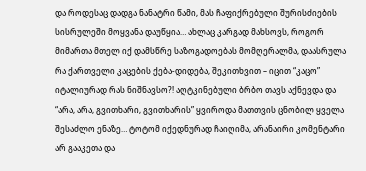და როდესაც დადგა ნანატრი წამი, მას ჩაფიქრებული შურისძიების სისრულეში მოყვანა დაუწყია… ახლაც კარგად მახსოვს, როგორ მიმართა მთელ იქ დამსწრე საზოგადოებას მომღერალმა, დაასრულა რა ქართველი კაცების ქება-დიდება, შეკითხვით – იცით “კაცო” იტალიურად რას ნიშნავსო?! აღტკინებული ბრბო თავს აქნევდა და “არა, არა, გვითხარი, გვითხარის” ყვიროდა მათთვის ცნობილ ყველა შესაძლო ენაზე… ტოტომ იქედნურად ჩაიღიმა, არანაირი კომენტარი არ გააკეთა და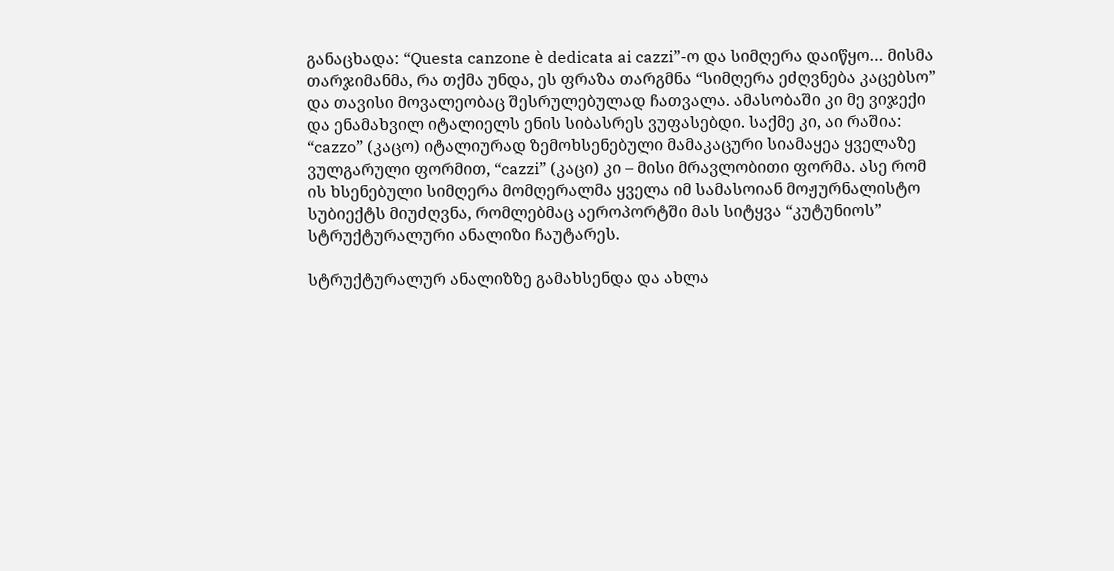განაცხადა: “Questa canzone è dedicata ai cazzi”-ო და სიმღერა დაიწყო… მისმა თარჯიმანმა, რა თქმა უნდა, ეს ფრაზა თარგმნა “სიმღერა ეძღვნება კაცებსო” და თავისი მოვალეობაც შესრულებულად ჩათვალა. ამასობაში კი მე ვიჯექი და ენამახვილ იტალიელს ენის სიბასრეს ვუფასებდი. საქმე კი, აი რაშია: “cazzo” (კაცო) იტალიურად ზემოხსენებული მამაკაცური სიამაყეა ყველაზე ვულგარული ფორმით, “cazzi” (კაცი) კი – მისი მრავლობითი ფორმა. ასე რომ ის ხსენებული სიმღერა მომღერალმა ყველა იმ სამასოიან მოჟურნალისტო სუბიექტს მიუძღვნა, რომლებმაც აეროპორტში მას სიტყვა “კუტუნიოს” სტრუქტურალური ანალიზი ჩაუტარეს.

სტრუქტურალურ ანალიზზე გამახსენდა და ახლა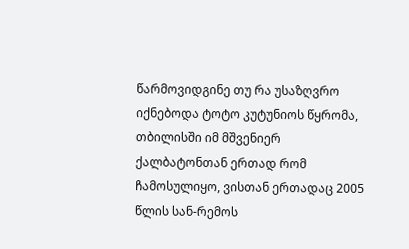წარმოვიდგინე თუ რა უსაზღვრო იქნებოდა ტოტო კუტუნიოს წყრომა, თბილისში იმ მშვენიერ ქალბატონთან ერთად რომ ჩამოსულიყო, ვისთან ერთადაც 2005 წლის სან-რემოს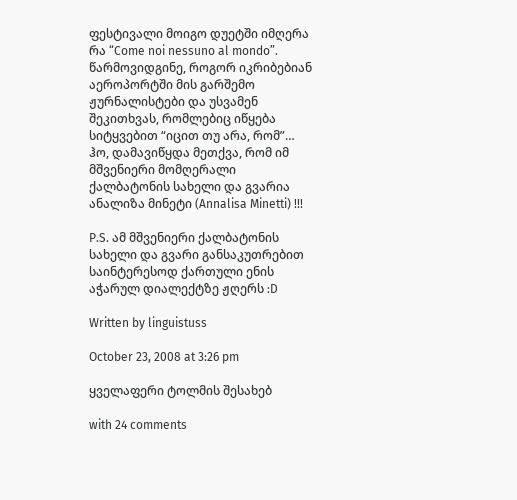ფესტივალი მოიგო დუეტში იმღერა რა “Come noi nessuno al mondo”. წარმოვიდგინე, როგორ იკრიბებიან აეროპორტში მის გარშემო ჟურნალისტები და უსვამენ შეკითხვას, რომლებიც იწყება სიტყვებით “იცით თუ არა, რომ”… ჰო, დამავიწყდა მეთქვა, რომ იმ მშვენიერი მომღერალი ქალბატონის სახელი და გვარია ანალიზა მინეტი (Annalisa Minetti) !!!

P.S. ამ მშვენიერი ქალბატონის სახელი და გვარი განსაკუთრებით საინტერესოდ ქართული ენის აჭარულ დიალექტზე ჟღერს :D

Written by linguistuss

October 23, 2008 at 3:26 pm

ყველაფერი ტოლმის შესახებ

with 24 comments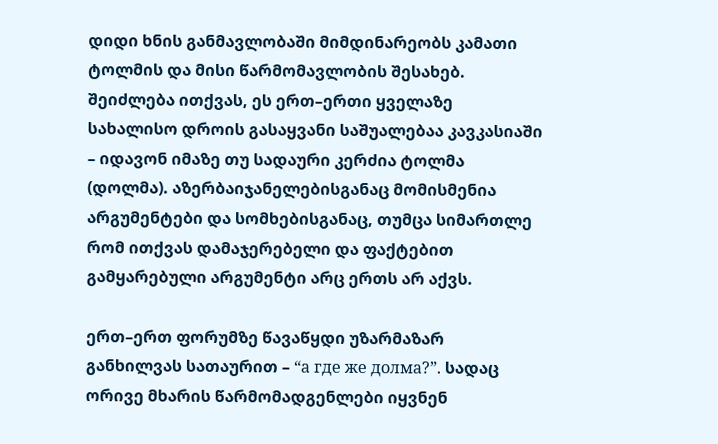დიდი ხნის განმავლობაში მიმდინარეობს კამათი ტოლმის და მისი წარმომავლობის შესახებ. შეიძლება ითქვას, ეს ერთ–ერთი ყველაზე სახალისო დროის გასაყვანი საშუალებაა კავკასიაში – იდავონ იმაზე თუ სადაური კერძია ტოლმა (დოლმა). აზერბაიჯანელებისგანაც მომისმენია არგუმენტები და სომხებისგანაც, თუმცა სიმართლე რომ ითქვას დამაჯერებელი და ფაქტებით გამყარებული არგუმენტი არც ერთს არ აქვს.

ერთ–ერთ ფორუმზე წავაწყდი უზარმაზარ განხილვას სათაურით – “а где же долма?”. სადაც ორივე მხარის წარმომადგენლები იყვნენ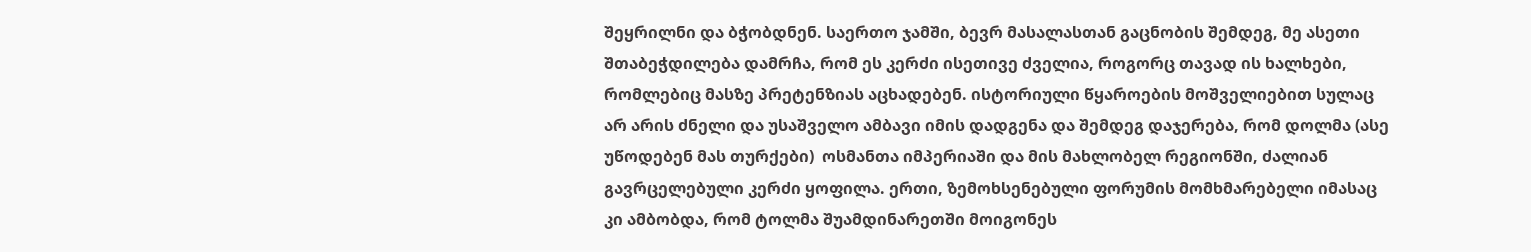შეყრილნი და ბჭობდნენ. საერთო ჯამში, ბევრ მასალასთან გაცნობის შემდეგ, მე ასეთი შთაბეჭდილება დამრჩა, რომ ეს კერძი ისეთივე ძველია, როგორც თავად ის ხალხები, რომლებიც მასზე პრეტენზიას აცხადებენ. ისტორიული წყაროების მოშველიებით სულაც არ არის ძნელი და უსაშველო ამბავი იმის დადგენა და შემდეგ დაჯერება, რომ დოლმა (ასე უწოდებენ მას თურქები)  ოსმანთა იმპერიაში და მის მახლობელ რეგიონში, ძალიან გავრცელებული კერძი ყოფილა. ერთი, ზემოხსენებული ფორუმის მომხმარებელი იმასაც კი ამბობდა, რომ ტოლმა შუამდინარეთში მოიგონეს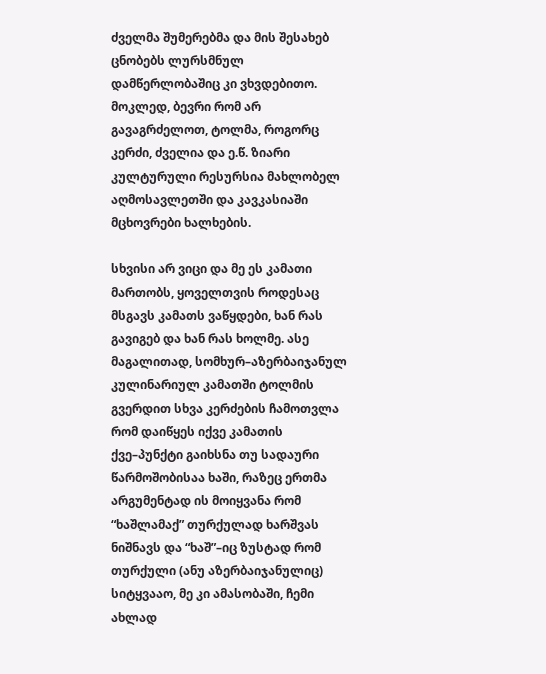ძველმა შუმერებმა და მის შესახებ ცნობებს ლურსმნულ დამწერლობაშიც კი ვხვდებითო. მოკლედ, ბევრი რომ არ გავაგრძელოთ, ტოლმა, როგორც კერძი, ძველია და ე.წ. ზიარი კულტურული რესურსია მახლობელ აღმოსავლეთში და კავკასიაში მცხოვრები ხალხების.

სხვისი არ ვიცი და მე ეს კამათი მართობს, ყოველთვის როდესაც მსგავს კამათს ვაწყდები, ხან რას გავიგებ და ხან რას ხოლმე. ასე მაგალითად, სომხურ–აზერბაიჯანულ კულინარიულ კამათში ტოლმის გვერდით სხვა კერძების ჩამოთვლა რომ დაიწყეს იქვე კამათის ქვე–პუნქტი გაიხსნა თუ სადაური წარმოშობისაა ხაში, რაზეც ერთმა არგუმენტად ის მოიყვანა რომ “ხაშლამაქ” თურქულად ხარშვას ნიშნავს და “ხაშ”–იც ზუსტად რომ თურქული (ანუ აზერბაიჯანულიც) სიტყვააო, მე კი ამასობაში, ჩემი ახლად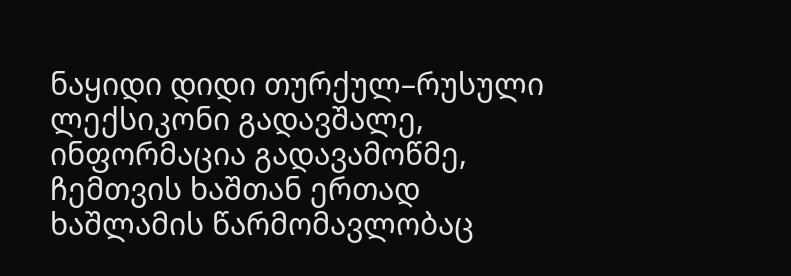ნაყიდი დიდი თურქულ–რუსული ლექსიკონი გადავშალე, ინფორმაცია გადავამოწმე, ჩემთვის ხაშთან ერთად ხაშლამის წარმომავლობაც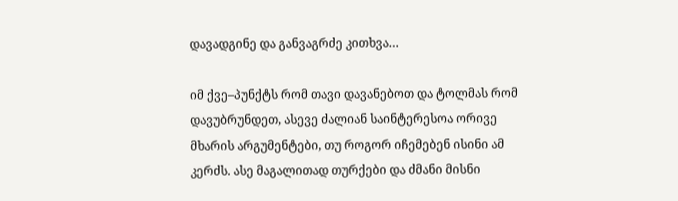დავადგინე და განვაგრძე კითხვა…

იმ ქვე–პუნქტს რომ თავი დავანებოთ და ტოლმას რომ დავუბრუნდეთ, ასევე ძალიან საინტერესოა ორივე მხარის არგუმენტები, თუ როგორ იჩემებენ ისინი ამ კერძს. ასე მაგალითად თურქები და ძმანი მისნი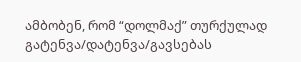ამბობენ, რომ “დოლმაქ” თურქულად გატენვა/დატენვა/გავსებას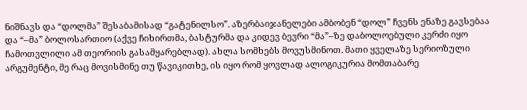ნიშნავს და “დოლმა” შესაბამისად “გატენილსო”. აზერბაიჯანელები ამბობენ “დოლ” ჩვენს ენაზე გავსებაა და “–მა” ბოლოსართიო (აქვე ჩიხირთმა, ბასტურმა და კიდევ ბევრი “მა”–ზე დაბოლოებული კერძი იყო ჩამოთვლილი ამ თეორიის გასამყარებლად). ახლა სომხებს მოვუსმინოთ. მათი ყველაზე სერიოზული არგუმენტი, მე რაც მოვისმინე თუ წავიკითხე, ის იყო რომ ყოვლად ალოგიკურია მომთაბარე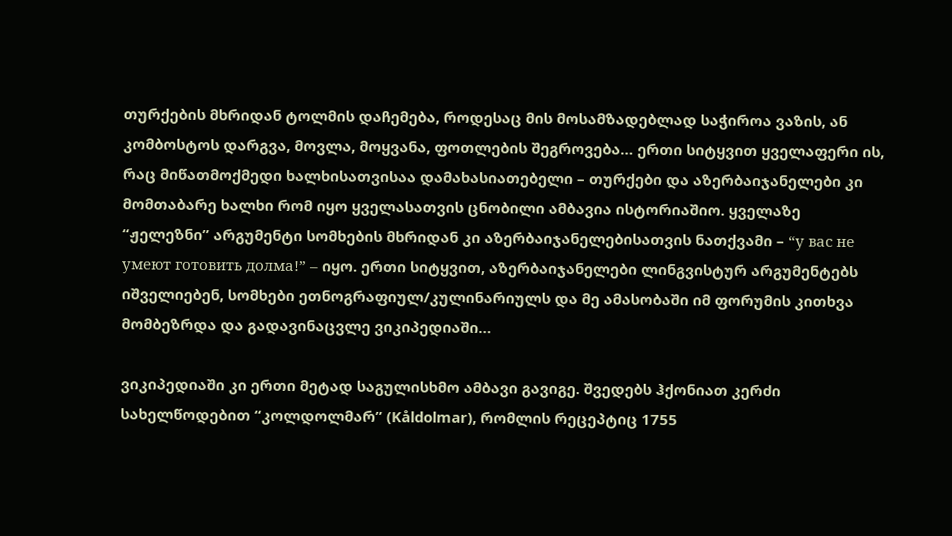თურქების მხრიდან ტოლმის დაჩემება, როდესაც მის მოსამზადებლად საჭიროა ვაზის, ან კომბოსტოს დარგვა, მოვლა, მოყვანა, ფოთლების შეგროვება… ერთი სიტყვით ყველაფერი ის, რაც მიწათმოქმედი ხალხისათვისაა დამახასიათებელი – თურქები და აზერბაიჯანელები კი მომთაბარე ხალხი რომ იყო ყველასათვის ცნობილი ამბავია ისტორიაშიო. ყველაზე “ჟელეზნი” არგუმენტი სომხების მხრიდან კი აზერბაიჯანელებისათვის ნათქვამი – “у вас не умеют готовить долма!” – იყო. ერთი სიტყვით, აზერბაიჯანელები ლინგვისტურ არგუმენტებს იშველიებენ, სომხები ეთნოგრაფიულ/კულინარიულს და მე ამასობაში იმ ფორუმის კითხვა მომბეზრდა და გადავინაცვლე ვიკიპედიაში…

ვიკიპედიაში კი ერთი მეტად საგულისხმო ამბავი გავიგე. შვედებს ჰქონიათ კერძი სახელწოდებით “კოლდოლმარ” (Kåldolmar), რომლის რეცეპტიც 1755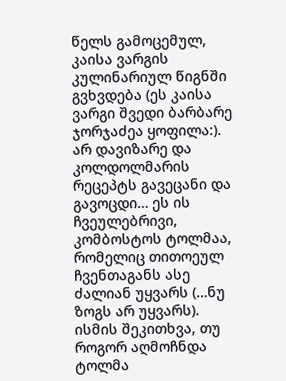წელს გამოცემულ, კაისა ვარგის კულინარიულ წიგნში გვხვდება (ეს კაისა ვარგი შვედი ბარბარე ჯორჯაძეა ყოფილა:). არ დავიზარე და კოლდოლმარის რეცეპტს გავეცანი და გავოცდი… ეს ის ჩვეულებრივი, კომბოსტოს ტოლმაა, რომელიც თითოეულ ჩვენთაგანს ასე ძალიან უყვარს (…ნუ ზოგს არ უყვარს). ისმის შეკითხვა, თუ როგორ აღმოჩნდა ტოლმა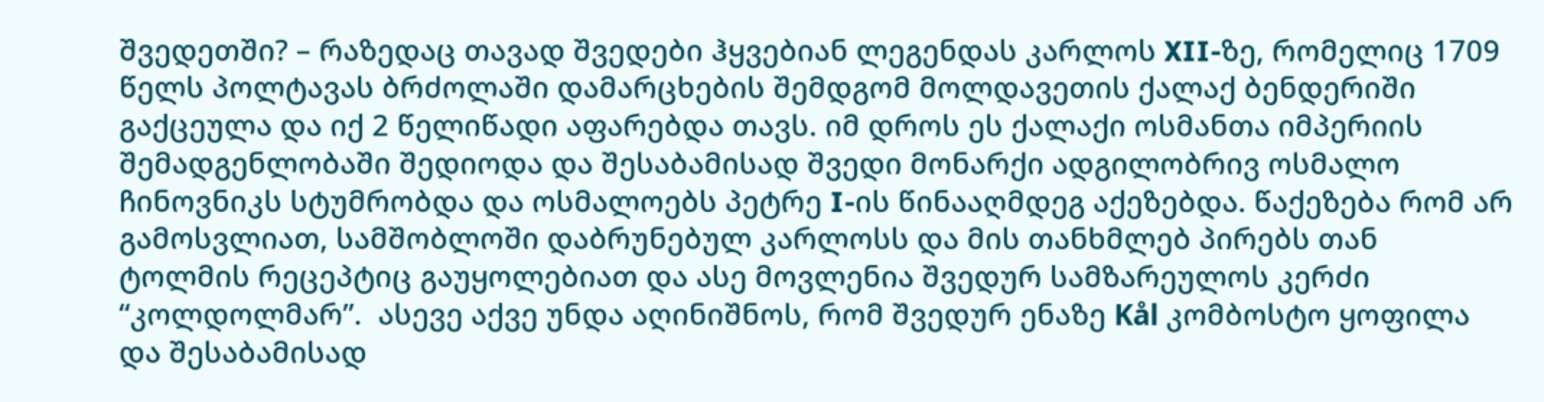შვედეთში? – რაზედაც თავად შვედები ჰყვებიან ლეგენდას კარლოს XII-ზე, რომელიც 1709 წელს პოლტავას ბრძოლაში დამარცხების შემდგომ მოლდავეთის ქალაქ ბენდერიში გაქცეულა და იქ 2 წელიწადი აფარებდა თავს. იმ დროს ეს ქალაქი ოსმანთა იმპერიის შემადგენლობაში შედიოდა და შესაბამისად შვედი მონარქი ადგილობრივ ოსმალო ჩინოვნიკს სტუმრობდა და ოსმალოებს პეტრე I-ის წინააღმდეგ აქეზებდა. წაქეზება რომ არ გამოსვლიათ, სამშობლოში დაბრუნებულ კარლოსს და მის თანხმლებ პირებს თან ტოლმის რეცეპტიც გაუყოლებიათ და ასე მოვლენია შვედურ სამზარეულოს კერძი “კოლდოლმარ”.  ასევე აქვე უნდა აღინიშნოს, რომ შვედურ ენაზე Kål კომბოსტო ყოფილა და შესაბამისად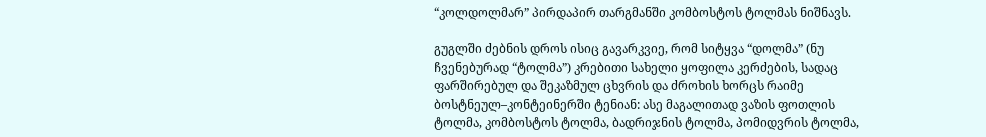“კოლდოლმარ” პირდაპირ თარგმანში კომბოსტოს ტოლმას ნიშნავს.

გუგლში ძებნის დროს ისიც გავარკვიე, რომ სიტყვა “დოლმა” (ნუ ჩვენებურად “ტოლმა”) კრებითი სახელი ყოფილა კერძების, სადაც ფარშირებულ და შეკაზმულ ცხვრის და ძროხის ხორცს რაიმე ბოსტნეულ–კონტეინერში ტენიან: ასე მაგალითად ვაზის ფოთლის ტოლმა, კომბოსტოს ტოლმა, ბადრიჯნის ტოლმა, პომიდვრის ტოლმა,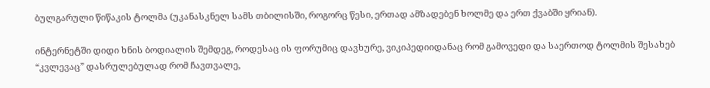ბულგარული წიწაკის ტოლმა (უკანასკნელ სამს თბილისში, როგორც წესი, ერთად ამზადებენ ხოლმე და ერთ ქვაბში ყრიან).

ინტერნეტში დიდი ხნის ბოდიალის შემდეგ, როდესაც ის ფორუმიც დავხურე, ვიკიპედიიდანაც რომ გამოვედი და საერთოდ ტოლმის შესახებ “კვლევაც” დასრულებულად რომ ჩავთვალე,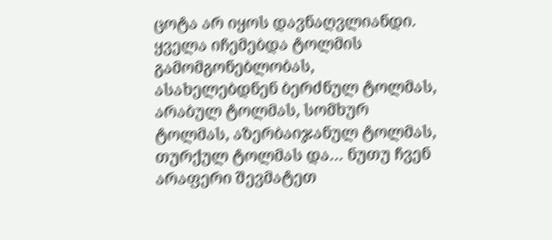ცოტა არ იყოს დავნაღვლიანდი. ყველა იჩემებდა ტოლმის გამომგონებლობას, ასახელებდნენ ბერძნულ ტოლმას, არაბულ ტოლმას, სომხურ ტოლმას, აზერბაიჯანულ ტოლმას, თურქულ ტოლმას და… ნუთუ ჩვენ არაფერი შევმატეთ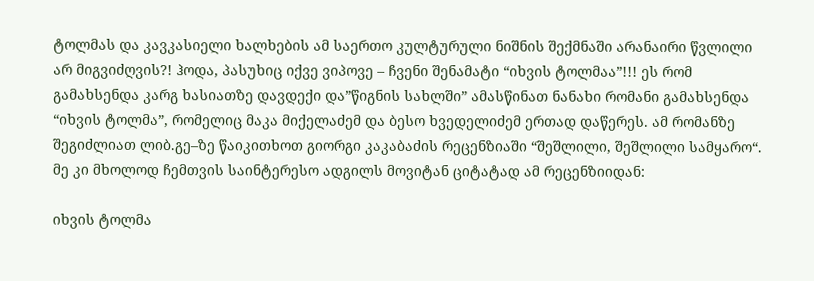ტოლმას და კავკასიელი ხალხების ამ საერთო კულტურული ნიშნის შექმნაში არანაირი წვლილი არ მიგვიძღვის?! ჰოდა, პასუხიც იქვე ვიპოვე – ჩვენი შენამატი “იხვის ტოლმაა”!!! ეს რომ გამახსენდა კარგ ხასიათზე დავდექი და”წიგნის სახლში” ამასწინათ ნანახი რომანი გამახსენდა “იხვის ტოლმა”, რომელიც მაკა მიქელაძემ და ბესო ხვედელიძემ ერთად დაწერეს. ამ რომანზე შეგიძლიათ ლიბ.გე–ზე წაიკითხოთ გიორგი კაკაბაძის რეცენზიაში “შეშლილი, შეშლილი სამყარო“. მე კი მხოლოდ ჩემთვის საინტერესო ადგილს მოვიტან ციტატად ამ რეცენზიიდან:

იხვის ტოლმა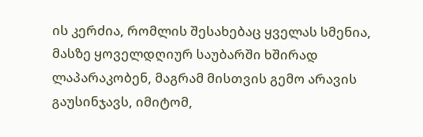ის კერძია, რომლის შესახებაც ყველას სმენია, მასზე ყოველდღიურ საუბარში ხშირად ლაპარაკობენ, მაგრამ მისთვის გემო არავის გაუსინჯავს, იმიტომ,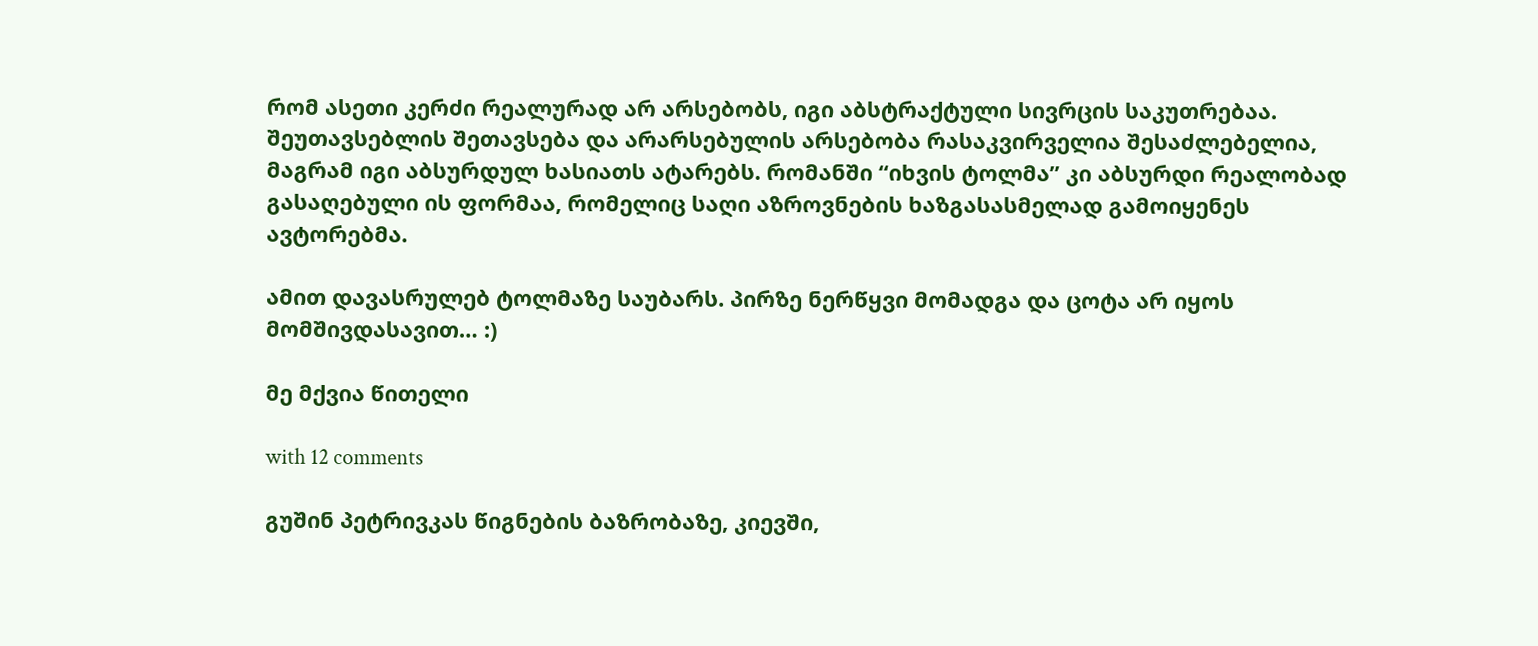რომ ასეთი კერძი რეალურად არ არსებობს, იგი აბსტრაქტული სივრცის საკუთრებაა. შეუთავსებლის შეთავსება და არარსებულის არსებობა რასაკვირველია შესაძლებელია, მაგრამ იგი აბსურდულ ხასიათს ატარებს. რომანში “იხვის ტოლმა” კი აბსურდი რეალობად გასაღებული ის ფორმაა, რომელიც საღი აზროვნების ხაზგასასმელად გამოიყენეს ავტორებმა.

ამით დავასრულებ ტოლმაზე საუბარს. პირზე ნერწყვი მომადგა და ცოტა არ იყოს მომშივდასავით… :)

მე მქვია წითელი

with 12 comments

გუშინ პეტრივკას წიგნების ბაზრობაზე, კიევში,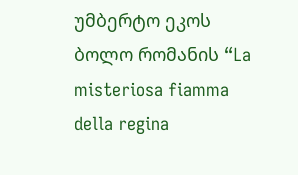უმბერტო ეკოს ბოლო რომანის “La misteriosa fiamma della regina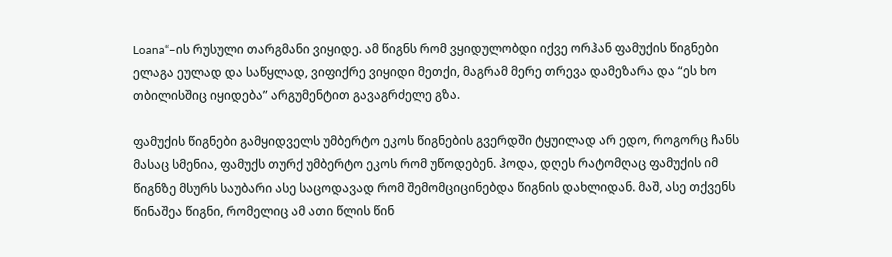Loana“–ის რუსული თარგმანი ვიყიდე. ამ წიგნს რომ ვყიდულობდი იქვე ორჰან ფამუქის წიგნები ელაგა ეულად და საწყლად, ვიფიქრე ვიყიდი მეთქი, მაგრამ მერე თრევა დამეზარა და “ეს ხო თბილისშიც იყიდება” არგუმენტით გავაგრძელე გზა.

ფამუქის წიგნები გამყიდველს უმბერტო ეკოს წიგნების გვერდში ტყუილად არ ედო, როგორც ჩანს მასაც სმენია, ფამუქს თურქ უმბერტო ეკოს რომ უწოდებენ. ჰოდა, დღეს რატომღაც ფამუქის იმ წიგნზე მსურს საუბარი ასე საცოდავად რომ შემომციცინებდა წიგნის დახლიდან. მაშ, ასე თქვენს წინაშეა წიგნი, რომელიც ამ ათი წლის წინ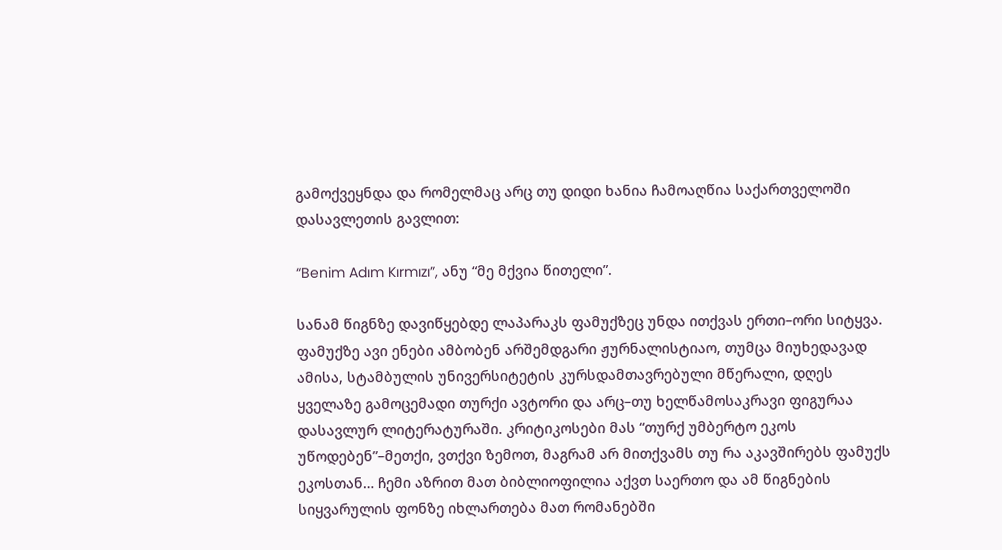გამოქვეყნდა და რომელმაც არც თუ დიდი ხანია ჩამოაღწია საქართველოში დასავლეთის გავლით:

“Benim Adım Kırmızı”, ანუ “მე მქვია წითელი”.

სანამ წიგნზე დავიწყებდე ლაპარაკს ფამუქზეც უნდა ითქვას ერთი–ორი სიტყვა. ფამუქზე ავი ენები ამბობენ არშემდგარი ჟურნალისტიაო, თუმცა მიუხედავად ამისა, სტამბულის უნივერსიტეტის კურსდამთავრებული მწერალი, დღეს ყველაზე გამოცემადი თურქი ავტორი და არც–თუ ხელწამოსაკრავი ფიგურაა დასავლურ ლიტერატურაში. კრიტიკოსები მას “თურქ უმბერტო ეკოს უწოდებენ”–მეთქი, ვთქვი ზემოთ, მაგრამ არ მითქვამს თუ რა აკავშირებს ფამუქს ეკოსთან… ჩემი აზრით მათ ბიბლიოფილია აქვთ საერთო და ამ წიგნების სიყვარულის ფონზე იხლართება მათ რომანებში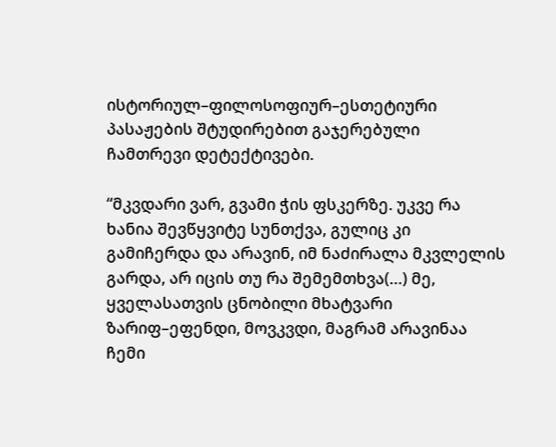ისტორიულ–ფილოსოფიურ–ესთეტიური პასაჟების შტუდირებით გაჯერებული ჩამთრევი დეტექტივები.

“მკვდარი ვარ, გვამი ჭის ფსკერზე. უკვე რა ხანია შევწყვიტე სუნთქვა, გულიც კი გამიჩერდა და არავინ, იმ ნაძირალა მკვლელის გარდა, არ იცის თუ რა შემემთხვა(…) მე, ყველასათვის ცნობილი მხატვარი ზარიფ–ეფენდი, მოვკვდი, მაგრამ არავინაა ჩემი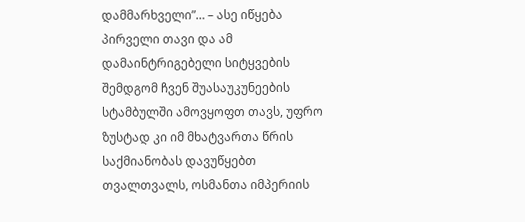დამმარხველი”… – ასე იწყება პირველი თავი და ამ დამაინტრიგებელი სიტყვების შემდგომ ჩვენ შუასაუკუნეების სტამბულში ამოვყოფთ თავს, უფრო ზუსტად კი იმ მხატვართა წრის საქმიანობას დავუწყებთ თვალთვალს, ოსმანთა იმპერიის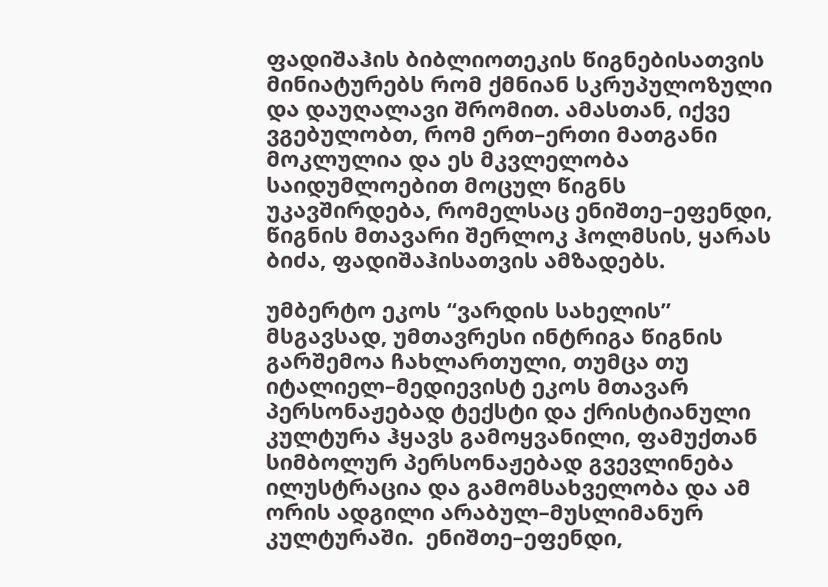ფადიშაჰის ბიბლიოთეკის წიგნებისათვის მინიატურებს რომ ქმნიან სკრუპულოზული და დაუღალავი შრომით. ამასთან, იქვე ვგებულობთ, რომ ერთ–ერთი მათგანი მოკლულია და ეს მკვლელობა საიდუმლოებით მოცულ წიგნს უკავშირდება, რომელსაც ენიშთე–ეფენდი, წიგნის მთავარი შერლოკ ჰოლმსის, ყარას ბიძა, ფადიშაჰისათვის ამზადებს.

უმბერტო ეკოს “ვარდის სახელის” მსგავსად, უმთავრესი ინტრიგა წიგნის გარშემოა ჩახლართული, თუმცა თუ იტალიელ–მედიევისტ ეკოს მთავარ პერსონაჟებად ტექსტი და ქრისტიანული კულტურა ჰყავს გამოყვანილი, ფამუქთან სიმბოლურ პერსონაჟებად გვევლინება ილუსტრაცია და გამომსახველობა და ამ ორის ადგილი არაბულ–მუსლიმანურ კულტურაში.  ენიშთე–ეფენდი,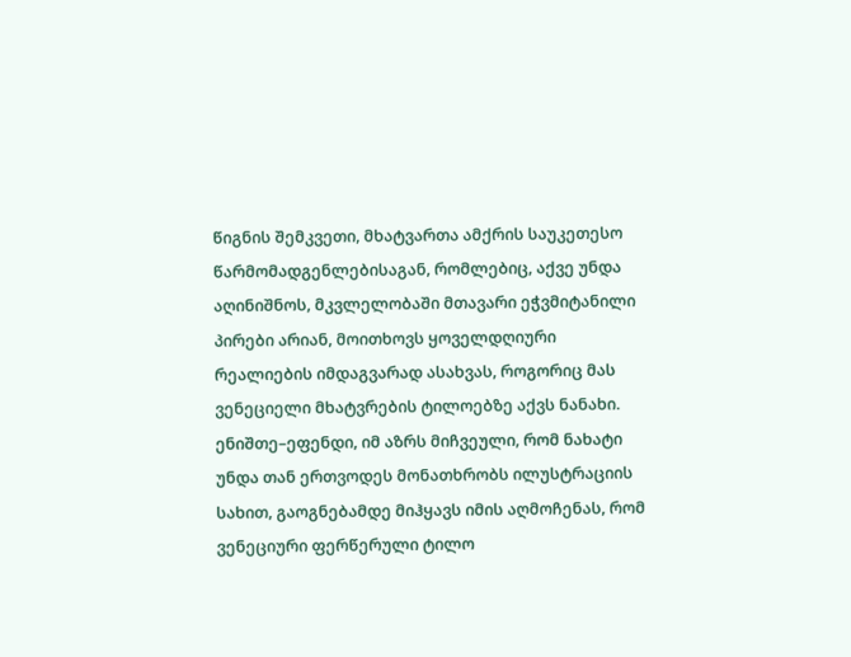წიგნის შემკვეთი, მხატვართა ამქრის საუკეთესო წარმომადგენლებისაგან, რომლებიც, აქვე უნდა აღინიშნოს, მკვლელობაში მთავარი ეჭვმიტანილი პირები არიან, მოითხოვს ყოველდღიური რეალიების იმდაგვარად ასახვას, როგორიც მას ვენეციელი მხატვრების ტილოებზე აქვს ნანახი. ენიშთე–ეფენდი, იმ აზრს მიჩვეული, რომ ნახატი უნდა თან ერთვოდეს მონათხრობს ილუსტრაციის სახით, გაოგნებამდე მიჰყავს იმის აღმოჩენას, რომ ვენეციური ფერწერული ტილო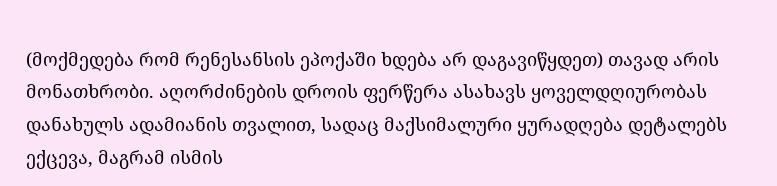(მოქმედება რომ რენესანსის ეპოქაში ხდება არ დაგავიწყდეთ) თავად არის მონათხრობი. აღორძინების დროის ფერწერა ასახავს ყოველდღიურობას დანახულს ადამიანის თვალით, სადაც მაქსიმალური ყურადღება დეტალებს ექცევა, მაგრამ ისმის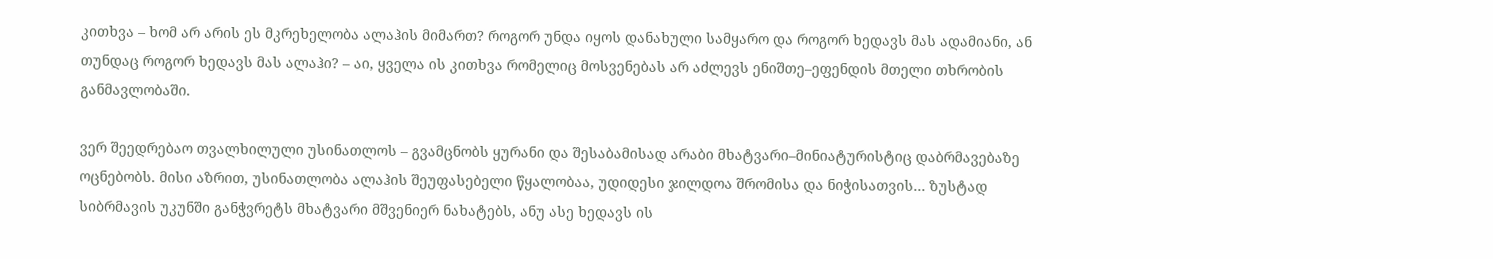კითხვა – ხომ არ არის ეს მკრეხელობა ალაჰის მიმართ? როგორ უნდა იყოს დანახული სამყარო და როგორ ხედავს მას ადამიანი, ან თუნდაც როგორ ხედავს მას ალაჰი? – აი, ყველა ის კითხვა რომელიც მოსვენებას არ აძლევს ენიშთე–ეფენდის მთელი თხრობის განმავლობაში.

ვერ შეედრებაო თვალხილული უსინათლოს – გვამცნობს ყურანი და შესაბამისად არაბი მხატვარი–მინიატურისტიც დაბრმავებაზე ოცნებობს. მისი აზრით, უსინათლობა ალაჰის შეუფასებელი წყალობაა, უდიდესი ჯილდოა შრომისა და ნიჭისათვის… ზუსტად სიბრმავის უკუნში განჭვრეტს მხატვარი მშვენიერ ნახატებს, ანუ ასე ხედავს ის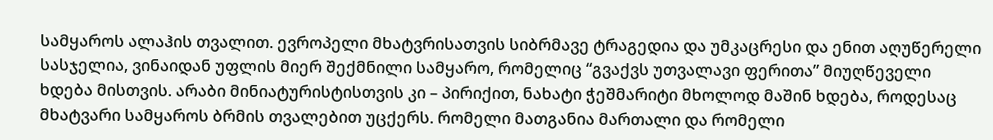სამყაროს ალაჰის თვალით. ევროპელი მხატვრისათვის სიბრმავე ტრაგედია და უმკაცრესი და ენით აღუწერელი სასჯელია, ვინაიდან უფლის მიერ შექმნილი სამყარო, რომელიც “გვაქვს უთვალავი ფერითა” მიუღწეველი ხდება მისთვის. არაბი მინიატურისტისთვის კი – პირიქით, ნახატი ჭეშმარიტი მხოლოდ მაშინ ხდება, როდესაც მხატვარი სამყაროს ბრმის თვალებით უცქერს. რომელი მათგანია მართალი და რომელი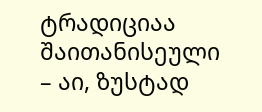ტრადიციაა შაითანისეული – აი, ზუსტად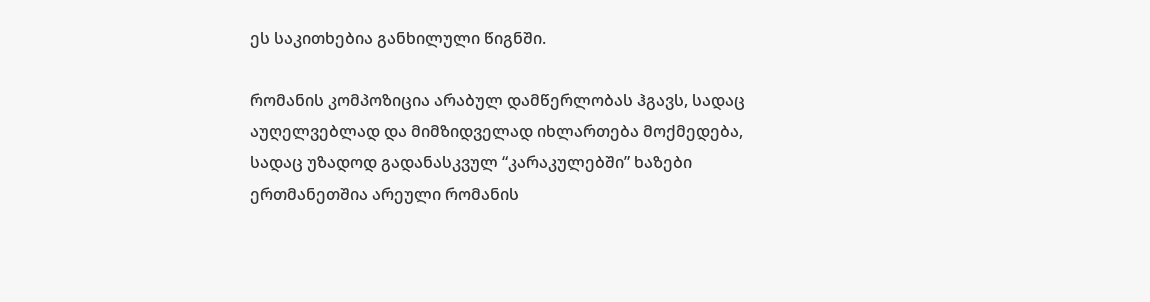ეს საკითხებია განხილული წიგნში.

რომანის კომპოზიცია არაბულ დამწერლობას ჰგავს, სადაც აუღელვებლად და მიმზიდველად იხლართება მოქმედება, სადაც უზადოდ გადანასკვულ “კარაკულებში” ხაზები ერთმანეთშია არეული რომანის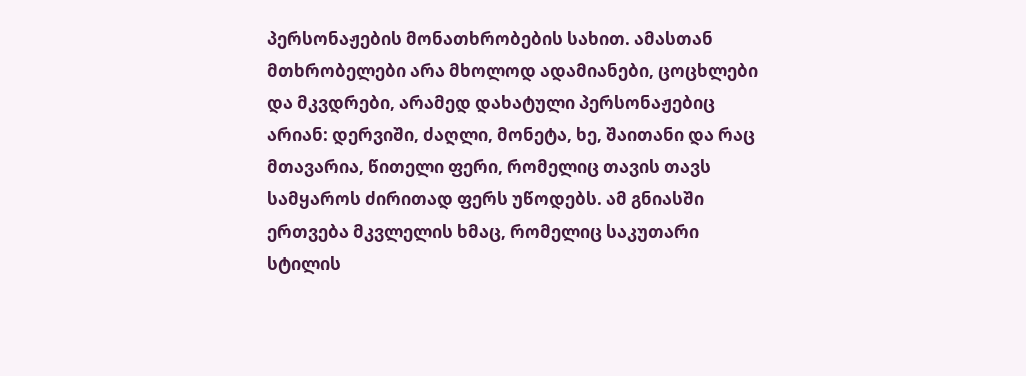პერსონაჟების მონათხრობების სახით. ამასთან მთხრობელები არა მხოლოდ ადამიანები, ცოცხლები და მკვდრები, არამედ დახატული პერსონაჟებიც არიან: დერვიში, ძაღლი, მონეტა, ხე, შაითანი და რაც მთავარია, წითელი ფერი, რომელიც თავის თავს სამყაროს ძირითად ფერს უწოდებს. ამ გნიასში ერთვება მკვლელის ხმაც, რომელიც საკუთარი სტილის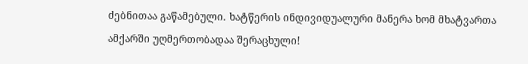ძებნითაა გაწამებული. ხატწერის ინდივიდუალური მანერა ხომ მხატვართა ამქარში უღმერთობადაა შერაცხული!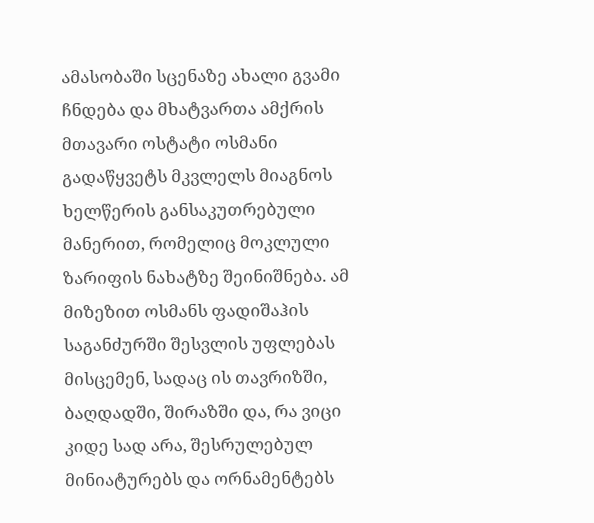ამასობაში სცენაზე ახალი გვამი ჩნდება და მხატვართა ამქრის მთავარი ოსტატი ოსმანი გადაწყვეტს მკვლელს მიაგნოს ხელწერის განსაკუთრებული მანერით, რომელიც მოკლული ზარიფის ნახატზე შეინიშნება. ამ მიზეზით ოსმანს ფადიშაჰის საგანძურში შესვლის უფლებას მისცემენ, სადაც ის თავრიზში, ბაღდადში, შირაზში და, რა ვიცი კიდე სად არა, შესრულებულ მინიატურებს და ორნამენტებს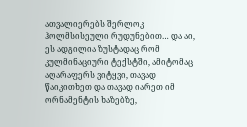ათვალიერებს შერლოკ ჰოლმსისეული რუდუნებით… და აი, ეს ადგილია ზუსტადაც რომ კულმინაციური ტექსტში, ამიტომაც აღარაფერს ვიტყვი, თავად წაიკითხეთ და თავად იარეთ იმ ორნამენტის ხაზებზე,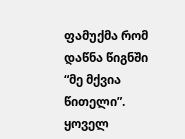ფამუქმა რომ დაწნა წიგნში “მე მქვია წითელი”. ყოველ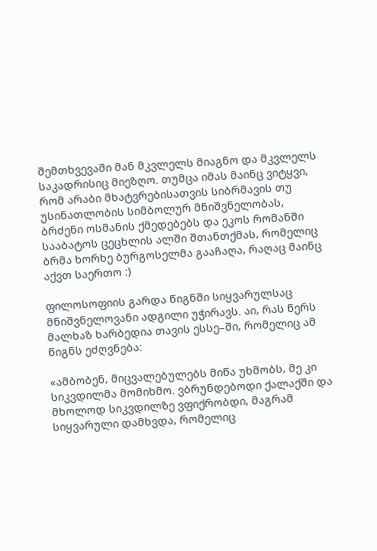შემთხვევაში მან მკვლელს მიაგნო და მკვლელს საკადრისიც მიეზღო. თუმცა იმას მაინც ვიტყვი, რომ არაბი მხატვრებისათვის სიბრმავის თუ უსინათლობის სიმბოლურ მნიშვნელობას, ბრძენი ოსმანის ქმედებებს და ეკოს რომანში სააბატოს ცეცხლის ალში შთანთქმას, რომელიც ბრმა ხორხე ბურგოსელმა გააჩაღა, რაღაც მაინც აქვთ საერთო :)

ფილოსოფიის გარდა წიგნში სიყვარულსაც მნიშვნელოვანი ადგილი უჭირავს. აი, რას წერს მალხაზ ხარბედია თავის ესსე–ში, რომელიც ამ წიგნს ეძღვნება:

«ამბობენ, მიცვალებულებს მიწა უხმობს, მე კი სიკვდილმა მომიხმო. ვბრუნდებოდი ქალაქში და მხოლოდ სიკვდილზე ვფიქრობდი, მაგრამ სიყვარული დამხვდა, რომელიც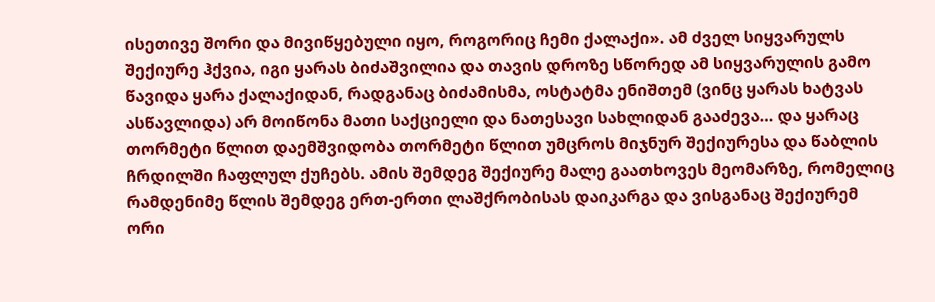ისეთივე შორი და მივიწყებული იყო, როგორიც ჩემი ქალაქი». ამ ძველ სიყვარულს შექიურე ჰქვია, იგი ყარას ბიძაშვილია და თავის დროზე სწორედ ამ სიყვარულის გამო წავიდა ყარა ქალაქიდან, რადგანაც ბიძამისმა, ოსტატმა ენიშთემ (ვინც ყარას ხატვას ასწავლიდა) არ მოიწონა მათი საქციელი და ნათესავი სახლიდან გააძევა… და ყარაც თორმეტი წლით დაემშვიდობა თორმეტი წლით უმცროს მიჯნურ შექიურესა და წაბლის ჩრდილში ჩაფლულ ქუჩებს. ამის შემდეგ შექიურე მალე გაათხოვეს მეომარზე, რომელიც რამდენიმე წლის შემდეგ ერთ-ერთი ლაშქრობისას დაიკარგა და ვისგანაც შექიურემ ორი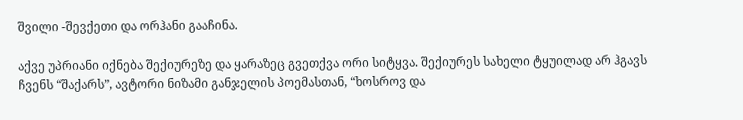შვილი -შევქეთი და ორჰანი გააჩინა.

აქვე უპრიანი იქნება შექიურეზე და ყარაზეც გვეთქვა ორი სიტყვა. შექიურეს სახელი ტყუილად არ ჰგავს ჩვენს “შაქარს”, ავტორი ნიზამი განჯელის პოემასთან, “ხოსროვ და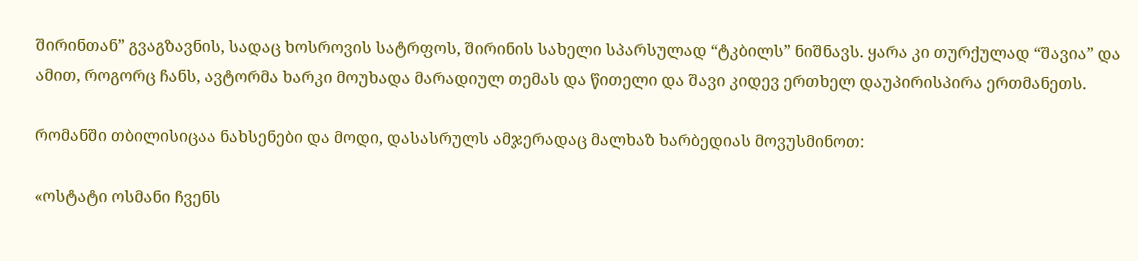შირინთან” გვაგზავნის, სადაც ხოსროვის სატრფოს, შირინის სახელი სპარსულად “ტკბილს” ნიშნავს. ყარა კი თურქულად “შავია” და ამით, როგორც ჩანს, ავტორმა ხარკი მოუხადა მარადიულ თემას და წითელი და შავი კიდევ ერთხელ დაუპირისპირა ერთმანეთს.

რომანში თბილისიცაა ნახსენები და მოდი, დასასრულს ამჯერადაც მალხაზ ხარბედიას მოვუსმინოთ:

«ოსტატი ოსმანი ჩვენს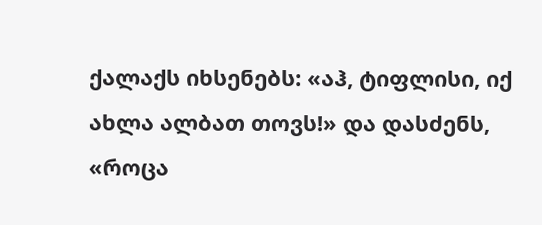ქალაქს იხსენებს: «აჰ, ტიფლისი, იქ ახლა ალბათ თოვს!» და დასძენს, «როცა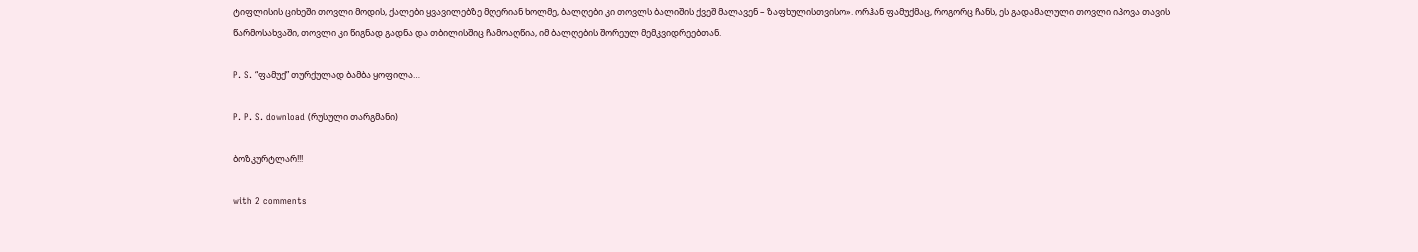ტიფლისის ციხეში თოვლი მოდის, ქალები ყვავილებზე მღერიან ხოლმე, ბალღები კი თოვლს ბალიშის ქვეშ მალავენ – ზაფხულისთვისო». ორჰან ფამუქმაც, როგორც ჩანს, ეს გადამალული თოვლი იპოვა თავის წარმოსახვაში, თოვლი კი წიგნად გადნა და თბილისშიც ჩამოაღწია, იმ ბალღების შორეულ მემკვიდრეებთან.

P. S. “ფამუქ” თურქულად ბამბა ყოფილა…

P. P. S. download (რუსული თარგმანი)

ბოზკურტლარ!!!

with 2 comments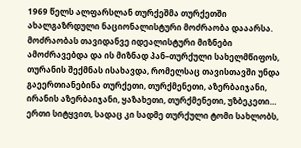1969 წელს ალფარსლან თურქეშმა თურქეთში ახალგაზრდული ნაციონალისტური მოძრაობა დააარსა. მოძრაობას თავიდანვე იდეალისტური მიზნები ამოძრავებდა და ის მიზნად პან–თურქული სახელმწიფოს, თურანის შექმნას ისახავდა, რომელსაც თავისთავში უნდა გაეერთიანებინა თურქეთი, თურქმენეთი, აზერბაიჯანი, ირანის აზერბაიჯანი, ყაზახეთი, თურქმენეთი, უზბეკეთი… ერთი სიტყვით, სადაც კი სადმე თურქული ტომი სახლობს,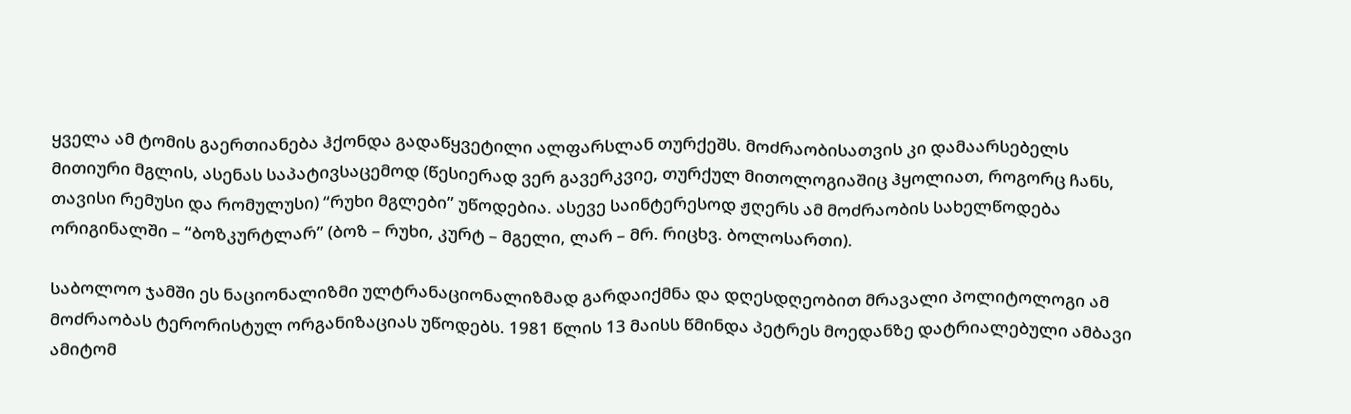ყველა ამ ტომის გაერთიანება ჰქონდა გადაწყვეტილი ალფარსლან თურქეშს. მოძრაობისათვის კი დამაარსებელს მითიური მგლის, ასენას საპატივსაცემოდ (წესიერად ვერ გავერკვიე, თურქულ მითოლოგიაშიც ჰყოლიათ, როგორც ჩანს, თავისი რემუსი და რომულუსი) “რუხი მგლები” უწოდებია. ასევე საინტერესოდ ჟღერს ამ მოძრაობის სახელწოდება ორიგინალში – “ბოზკურტლარ” (ბოზ – რუხი, კურტ – მგელი, ლარ – მრ. რიცხვ. ბოლოსართი).

საბოლოო ჯამში ეს ნაციონალიზმი ულტრანაციონალიზმად გარდაიქმნა და დღესდღეობით მრავალი პოლიტოლოგი ამ მოძრაობას ტერორისტულ ორგანიზაციას უწოდებს. 1981 წლის 13 მაისს წმინდა პეტრეს მოედანზე დატრიალებული ამბავი ამიტომ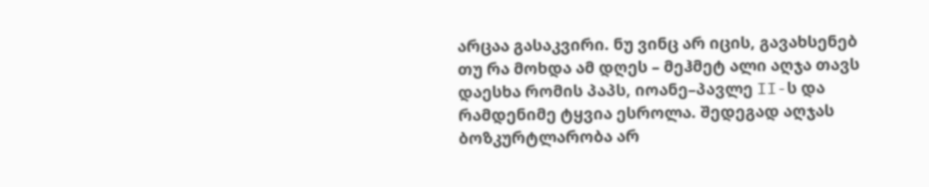არცაა გასაკვირი. ნუ ვინც არ იცის, გავახსენებ თუ რა მოხდა ამ დღეს – მეჰმეტ ალი აღჯა თავს დაესხა რომის პაპს, იოანე–პავლე II-ს და რამდენიმე ტყვია ესროლა. შედეგად აღჯას ბოზკურტლარობა არ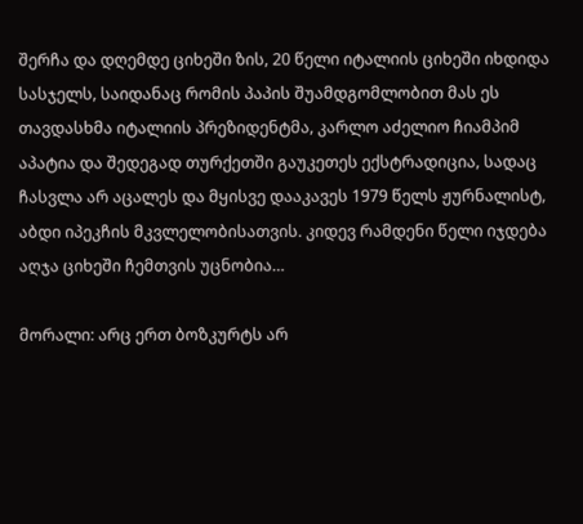შერჩა და დღემდე ციხეში ზის, 20 წელი იტალიის ციხეში იხდიდა სასჯელს, საიდანაც რომის პაპის შუამდგომლობით მას ეს თავდასხმა იტალიის პრეზიდენტმა, კარლო აძელიო ჩიამპიმ აპატია და შედეგად თურქეთში გაუკეთეს ექსტრადიცია, სადაც ჩასვლა არ აცალეს და მყისვე დააკავეს 1979 წელს ჟურნალისტ, აბდი იპეკჩის მკვლელობისათვის. კიდევ რამდენი წელი იჯდება აღჯა ციხეში ჩემთვის უცნობია…

მორალი: არც ერთ ბოზკურტს არ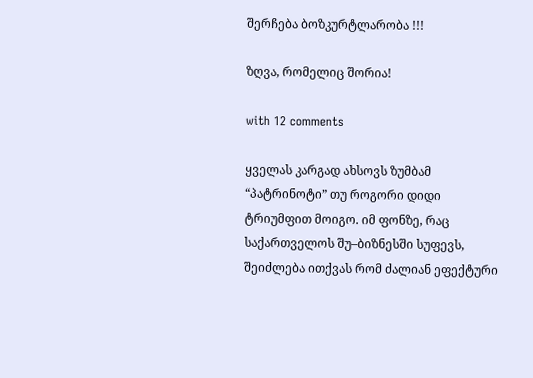შერჩება ბოზკურტლარობა !!!

ზღვა, რომელიც შორია!

with 12 comments

ყველას კარგად ახსოვს ზუმბამ “პატრინოტი” თუ როგორი დიდი ტრიუმფით მოიგო. იმ ფონზე, რაც საქართველოს შუ–ბიზნესში სუფევს, შეიძლება ითქვას რომ ძალიან ეფექტური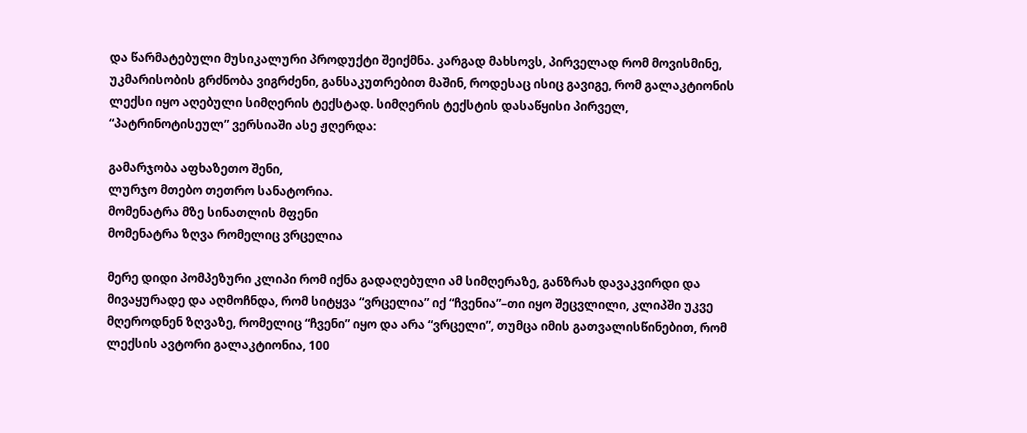და წარმატებული მუსიკალური პროდუქტი შეიქმნა. კარგად მახსოვს, პირველად რომ მოვისმინე, უკმარისობის გრძნობა ვიგრძენი, განსაკუთრებით მაშინ, როდესაც ისიც გავიგე, რომ გალაკტიონის ლექსი იყო აღებული სიმღერის ტექსტად. სიმღერის ტექსტის დასაწყისი პირველ, “პატრინოტისეულ” ვერსიაში ასე ჟღერდა:

გამარჯობა აფხაზეთო შენი,
ლურჯო მთებო თეთრო სანატორია.
მომენატრა მზე სინათლის მფენი
მომენატრა ზღვა რომელიც ვრცელია

მერე დიდი პომპეზური კლიპი რომ იქნა გადაღებული ამ სიმღერაზე, განზრახ დავაკვირდი და მივაყურადე და აღმოჩნდა, რომ სიტყვა “ვრცელია” იქ “ჩვენია”–თი იყო შეცვლილი, კლიპში უკვე მღეროდნენ ზღვაზე, რომელიც “ჩვენი” იყო და არა “ვრცელი”, თუმცა იმის გათვალისწინებით, რომ ლექსის ავტორი გალაკტიონია, 100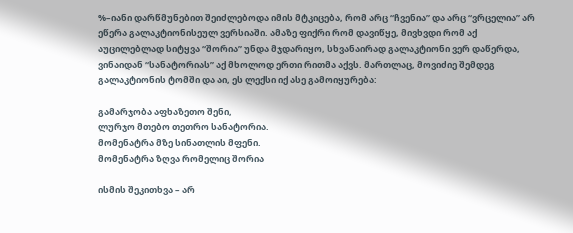%–იანი დარწმუნებით შეიძლებოდა იმის მტკიცება, რომ არც “ჩვენია” და არც “ვრცელია” არ ეწერა გალაკტიონისეულ ვერსიაში. ამაზე ფიქრი რომ დავიწყე, მივხვდი რომ აქ აუცილებლად სიტყვა “შორია” უნდა მჯდარიყო, სხვანაირად გალაკტიონი ვერ დაწერდა, ვინაიდან “სანატორიას” აქ მხოლოდ ერთი რითმა აქვს. მართლაც, მოვიძიე შემდეგ გალაკტიონის ტომში და აი, ეს ლექსი იქ ასე გამოიყურება:

გამარჯობა აფხაზეთო შენი,
ლურჯო მთებო თეთრო სანატორია.
მომენატრა მზე სინათლის მფენი.
მომენატრა ზღვა რომელიც შორია

ისმის შეკითხვა – არ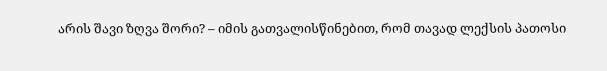არის შავი ზღვა შორი? – იმის გათვალისწინებით, რომ თავად ლექსის პათოსი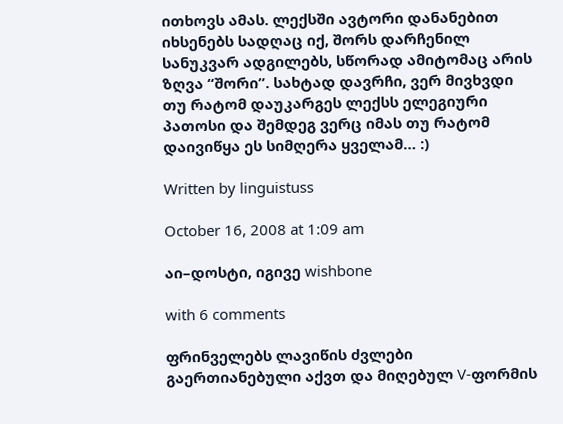ითხოვს ამას. ლექსში ავტორი დანანებით იხსენებს სადღაც იქ, შორს დარჩენილ სანუკვარ ადგილებს, სწორად ამიტომაც არის ზღვა “შორი”. სახტად დავრჩი, ვერ მივხვდი თუ რატომ დაუკარგეს ლექსს ელეგიური პათოსი და შემდეგ ვერც იმას თუ რატომ დაივიწყა ეს სიმღერა ყველამ… :)

Written by linguistuss

October 16, 2008 at 1:09 am

აი–დოსტი, იგივე wishbone

with 6 comments

ფრინველებს ლავიწის ძვლები გაერთიანებული აქვთ და მიღებულ V-ფორმის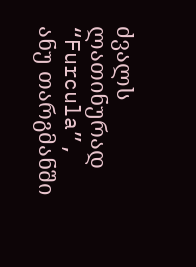ძვალს ლათინურად “Furcula”, ანუ თარგმანში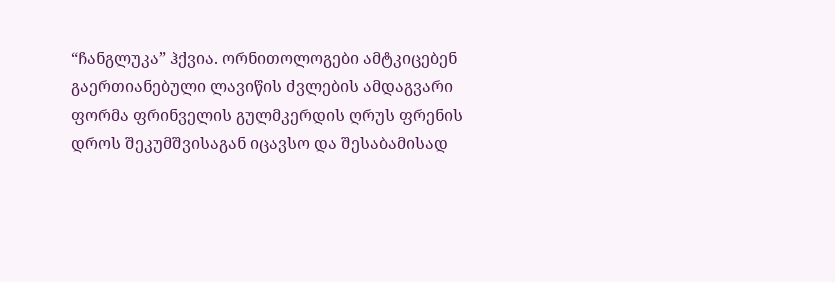“ჩანგლუკა” ჰქვია. ორნითოლოგები ამტკიცებენ გაერთიანებული ლავიწის ძვლების ამდაგვარი ფორმა ფრინველის გულმკერდის ღრუს ფრენის დროს შეკუმშვისაგან იცავსო და შესაბამისად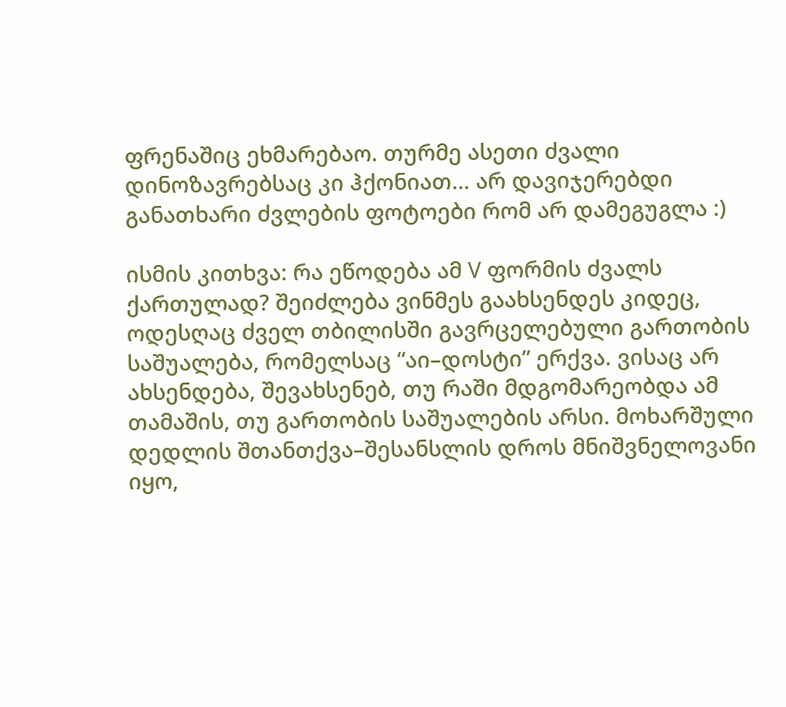ფრენაშიც ეხმარებაო. თურმე ასეთი ძვალი დინოზავრებსაც კი ჰქონიათ… არ დავიჯერებდი განათხარი ძვლების ფოტოები რომ არ დამეგუგლა :)

ისმის კითხვა: რა ეწოდება ამ V ფორმის ძვალს ქართულად? შეიძლება ვინმეს გაახსენდეს კიდეც, ოდესღაც ძველ თბილისში გავრცელებული გართობის საშუალება, რომელსაც “აი–დოსტი” ერქვა. ვისაც არ ახსენდება, შევახსენებ, თუ რაში მდგომარეობდა ამ თამაშის, თუ გართობის საშუალების არსი. მოხარშული დედლის შთანთქვა–შესანსლის დროს მნიშვნელოვანი იყო,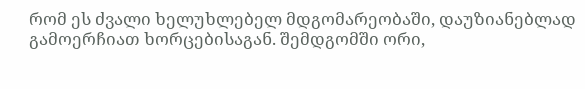რომ ეს ძვალი ხელუხლებელ მდგომარეობაში, დაუზიანებლად გამოერჩიათ ხორცებისაგან. შემდგომში ორი,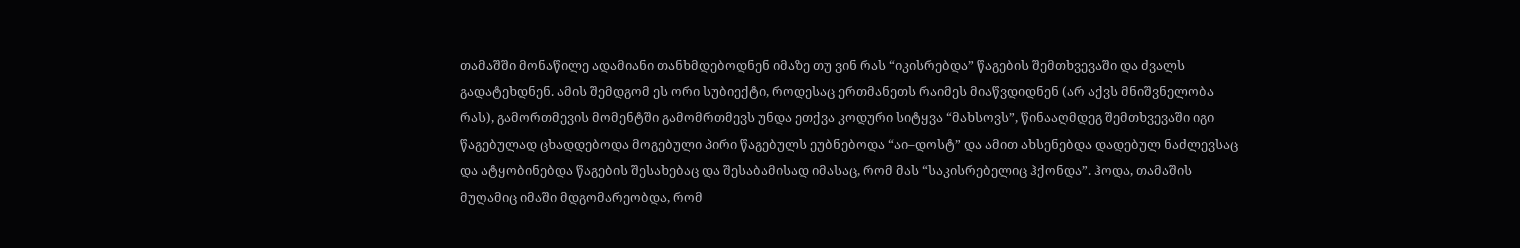თამაშში მონაწილე ადამიანი თანხმდებოდნენ იმაზე თუ ვინ რას “იკისრებდა” წაგების შემთხვევაში და ძვალს გადატეხდნენ. ამის შემდგომ ეს ორი სუბიექტი, როდესაც ერთმანეთს რაიმეს მიაწვდიდნენ (არ აქვს მნიშვნელობა რას), გამორთმევის მომენტში გამომრთმევს უნდა ეთქვა კოდური სიტყვა “მახსოვს”, წინააღმდეგ შემთხვევაში იგი წაგებულად ცხადდებოდა მოგებული პირი წაგებულს ეუბნებოდა “აი–დოსტ” და ამით ახსენებდა დადებულ ნაძლევსაც და ატყობინებდა წაგების შესახებაც და შესაბამისად იმასაც, რომ მას “საკისრებელიც ჰქონდა”. ჰოდა, თამაშის მუღამიც იმაში მდგომარეობდა, რომ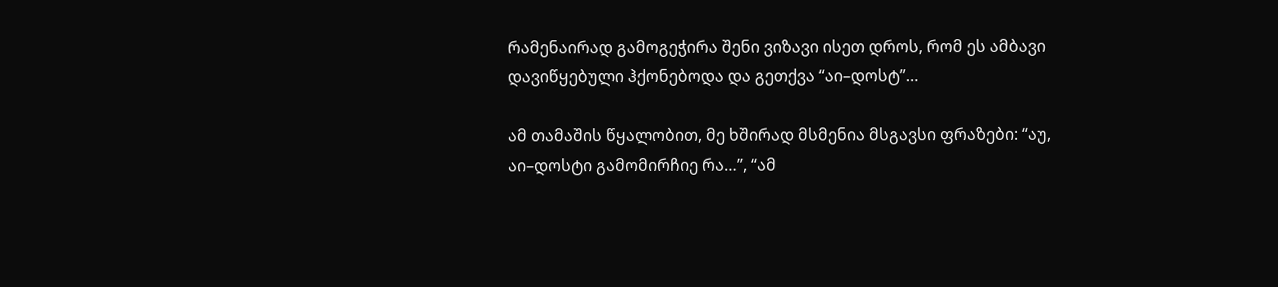რამენაირად გამოგეჭირა შენი ვიზავი ისეთ დროს, რომ ეს ამბავი დავიწყებული ჰქონებოდა და გეთქვა “აი–დოსტ”…

ამ თამაშის წყალობით, მე ხშირად მსმენია მსგავსი ფრაზები: “აუ, აი–დოსტი გამომირჩიე რა…”, “ამ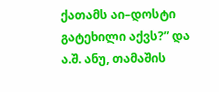ქათამს აი–დოსტი გატეხილი აქვს?” და ა.შ. ანუ, თამაშის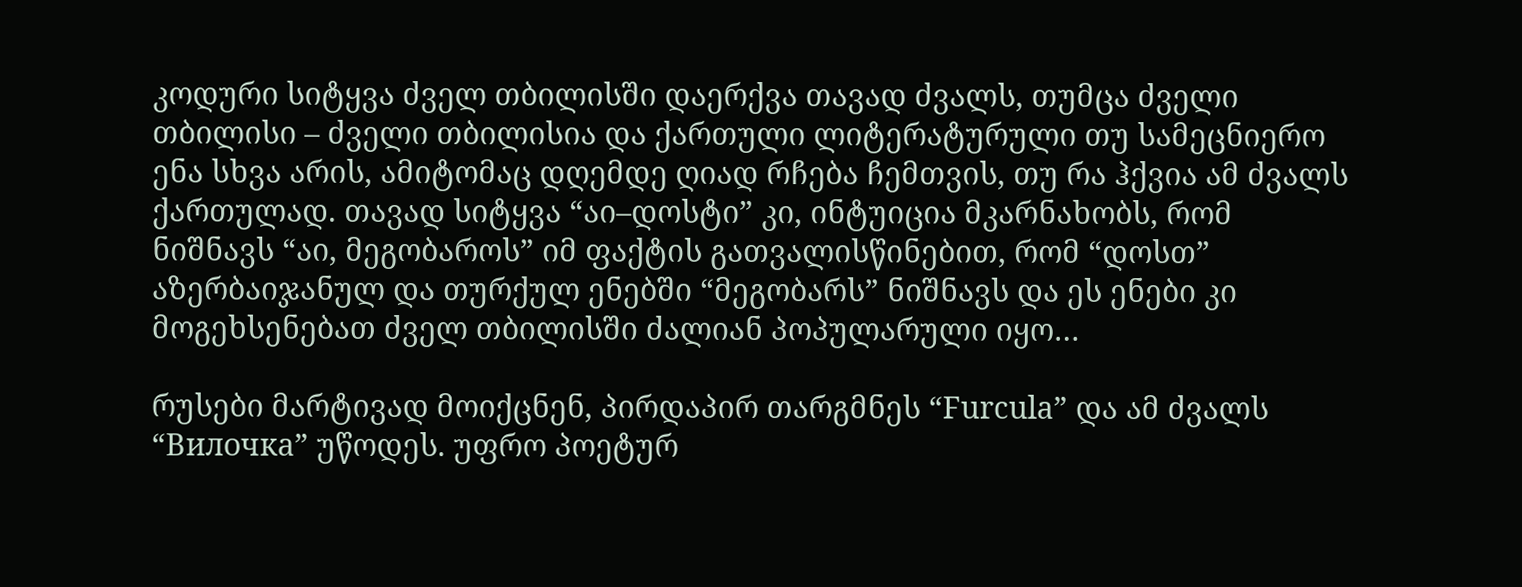კოდური სიტყვა ძველ თბილისში დაერქვა თავად ძვალს, თუმცა ძველი თბილისი – ძველი თბილისია და ქართული ლიტერატურული თუ სამეცნიერო ენა სხვა არის, ამიტომაც დღემდე ღიად რჩება ჩემთვის, თუ რა ჰქვია ამ ძვალს ქართულად. თავად სიტყვა “აი–დოსტი” კი, ინტუიცია მკარნახობს, რომ ნიშნავს “აი, მეგობაროს” იმ ფაქტის გათვალისწინებით, რომ “დოსთ” აზერბაიჯანულ და თურქულ ენებში “მეგობარს” ნიშნავს და ეს ენები კი მოგეხსენებათ ძველ თბილისში ძალიან პოპულარული იყო…

რუსები მარტივად მოიქცნენ, პირდაპირ თარგმნეს “Furcula” და ამ ძვალს “Вилочка” უწოდეს. უფრო პოეტურ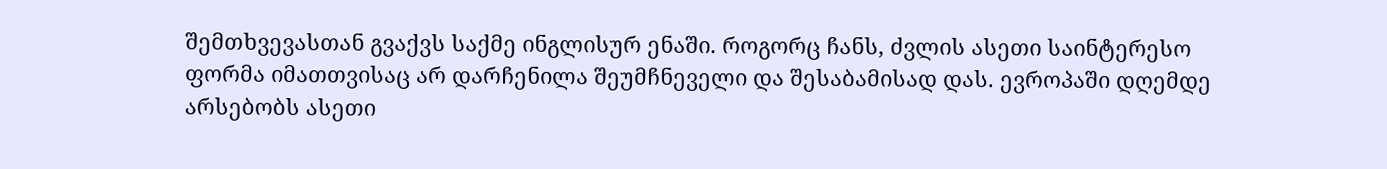შემთხვევასთან გვაქვს საქმე ინგლისურ ენაში. როგორც ჩანს, ძვლის ასეთი საინტერესო ფორმა იმათთვისაც არ დარჩენილა შეუმჩნეველი და შესაბამისად დას. ევროპაში დღემდე არსებობს ასეთი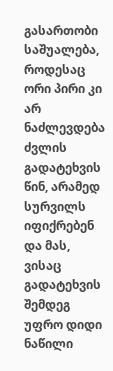გასართობი საშუალება, როდესაც ორი პირი კი არ ნაძლევდება ძვლის გადატეხვის წინ, არამედ სურვილს იფიქრებენ და მას, ვისაც გადატეხვის შემდეგ უფრო დიდი ნაწილი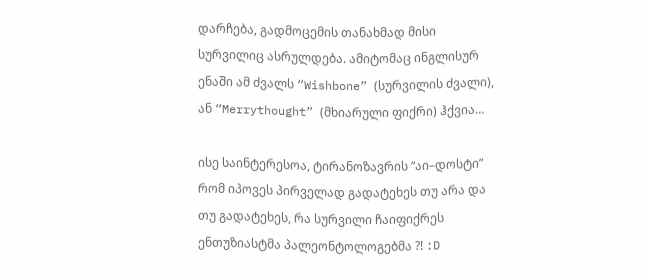დარჩება, გადმოცემის თანახმად მისი სურვილიც ასრულდება. ამიტომაც ინგლისურ ენაში ამ ძვალს “Wishbone” (სურვილის ძვალი), ან “Merrythought” (მხიარული ფიქრი) ჰქვია…

ისე საინტერესოა, ტირანოზავრის “აი–დოსტი” რომ იპოვეს პირველად გადატეხეს თუ არა და თუ გადატეხეს, რა სურვილი ჩაიფიქრეს ენთუზიასტმა პალეონტოლოგებმა ?! :D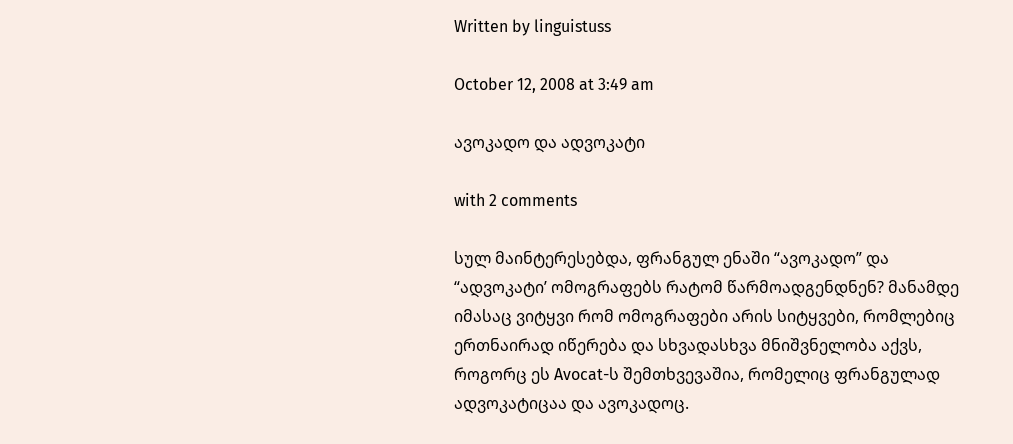Written by linguistuss

October 12, 2008 at 3:49 am

ავოკადო და ადვოკატი

with 2 comments

სულ მაინტერესებდა, ფრანგულ ენაში “ავოკადო” და “ადვოკატი’ ომოგრაფებს რატომ წარმოადგენდნენ? მანამდე იმასაც ვიტყვი რომ ომოგრაფები არის სიტყვები, რომლებიც ერთნაირად იწერება და სხვადასხვა მნიშვნელობა აქვს, როგორც ეს Avocat-ს შემთხვევაშია, რომელიც ფრანგულად ადვოკატიცაა და ავოკადოც.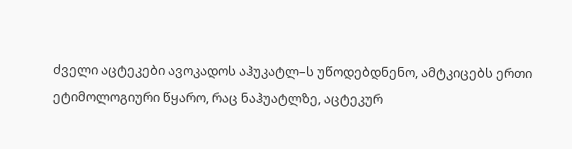ძველი აცტეკები ავოკადოს აჰუკატლ–ს უწოდებდნენო, ამტკიცებს ერთი ეტიმოლოგიური წყარო, რაც ნაჰუატლზე, აცტეკურ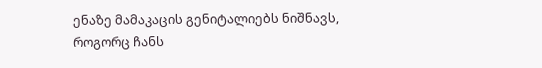ენაზე მამაკაცის გენიტალიებს ნიშნავს, როგორც ჩანს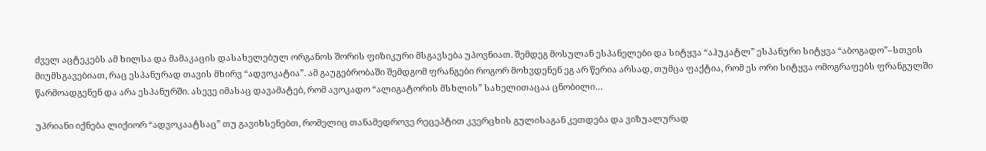ძველ აცტეკებს ამ ხილსა და მამაკაცის დასახელებულ ორგანოს შორის ფიზიკური მსგავსება უპოვნიათ. შემდეგ მოსულან ესპანელები და სიტყვა “აჰუკატლ” ესპანური სიტყვა “აბოგადო”–სთვის მიუმსგავებიათ, რაც ესპანურად თავის მხირვ “ადვოკატია”. ამ გაუგებრობაში შემდგომ ფრანგები როგორ მოხვდენენ ეგ არ წერია არსად, თუმცა ფაქტია, რომ ეს ორი სიტყვა ომოგრაფებს ფრანგულში წარმოადგენენ და არა ესპანურში. ასევე იმასაც დავამატებ, რომ ავოკადო “ალიგატორის მსხლის” სახელითაცაა ცნობილი…

უპრიანი იქნება ლიქიორ “ადვოკაატსაც” თუ გავიხსენებთ, რომელიც თანამედროვე რეცეპტით კვერცხის გულისაგან კეთდება და ვიზუალურად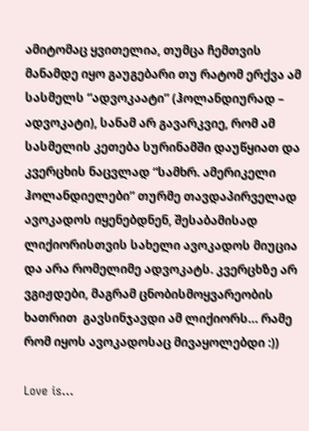ამიტომაც ყვითელია, თუმცა ჩემთვის მანამდე იყო გაუგებარი თუ რატომ ერქვა ამ სასმელს “ადვოკაატი” (ჰოლანდიურად – ადვოკატი), სანამ არ გავარკვიე, რომ ამ სასმელის კეთება სურინამში დაუწყიათ და კვერცხის ნაცვლად “სამხრ. ამერიკელი ჰოლანდიელები” თურმე თავდაპირველად ავოკადოს იყენებდნენ, შესაბამისად ლიქიორისთვის სახელი ავოკადოს მიუცია და არა რომელიმე ადვოკატს. კვერცხზე არ ვგიჟდები, მაგრამ ცნობისმოყვარეობის ხათრით  გავსინჯავდი ამ ლიქიორს… რამე რომ იყოს ავოკადოსაც მივაყოლებდი :))

Love is…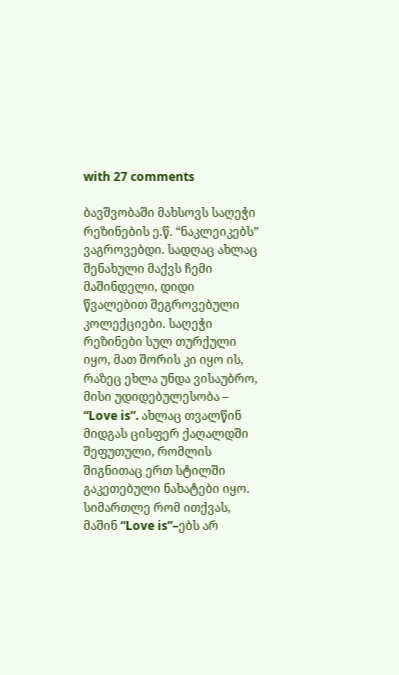with 27 comments

ბავშვობაში მახსოვს საღეჭი რეზინების ე.წ. “ნაკლეიკებს” ვაგროვებდი. სადღაც ახლაც შენახული მაქვს ჩემი მაშინდელი, დიდი წვალებით შეგროვებული კოლექციები. საღეჭი რეზინები სულ თურქული იყო, მათ შორის კი იყო ის, რაზეც ეხლა უნდა ვისაუბრო, მისი უდიდებულესობა – “Love is”. ახლაც თვალწინ მიდგას ცისფერ ქაღალდში შეფუთული, რომლის შიგნითაც ერთ სტილში გაკეთებული ნახატები იყო. სიმართლე რომ ითქვას, მაშინ “Love is”–ებს არ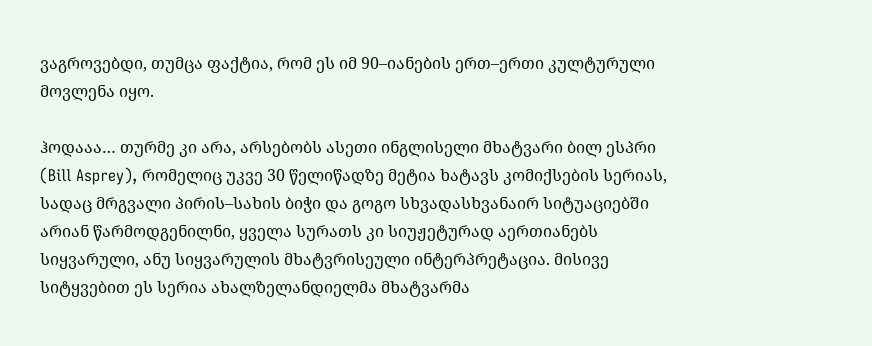ვაგროვებდი, თუმცა ფაქტია, რომ ეს იმ 90–იანების ერთ–ერთი კულტურული მოვლენა იყო.

ჰოდააა… თურმე კი არა, არსებობს ასეთი ინგლისელი მხატვარი ბილ ესპრი (Bill Asprey), რომელიც უკვე 30 წელიწადზე მეტია ხატავს კომიქსების სერიას, სადაც მრგვალი პირის–სახის ბიჭი და გოგო სხვადასხვანაირ სიტუაციებში არიან წარმოდგენილნი, ყველა სურათს კი სიუჟეტურად აერთიანებს სიყვარული, ანუ სიყვარულის მხატვრისეული ინტერპრეტაცია. მისივე სიტყვებით ეს სერია ახალზელანდიელმა მხატვარმა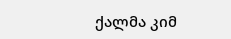ქალმა კიმ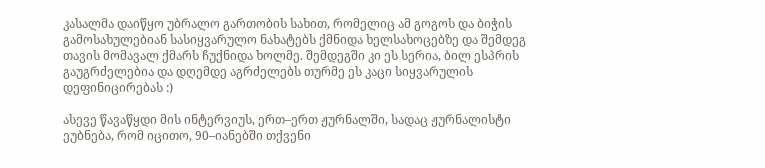კასალმა დაიწყო უბრალო გართობის სახით, რომელიც ამ გოგოს და ბიჭის გამოსახულებიან სასიყვარულო ნახატებს ქმნიდა ხელსახოცებზე და შემდეგ თავის მომავალ ქმარს ჩუქნიდა ხოლმე. შემდეგში კი ეს სერია, ბილ ესპრის გაუგრძელებია და დღემდე აგრძელებს თურმე ეს კაცი სიყვარულის დეფინიცირებას :)

ასევე წავაწყდი მის ინტერვიუს, ერთ–ერთ ჟურნალში, სადაც ჟურნალისტი ეუბნება, რომ იცითო, 90–იანებში თქვენი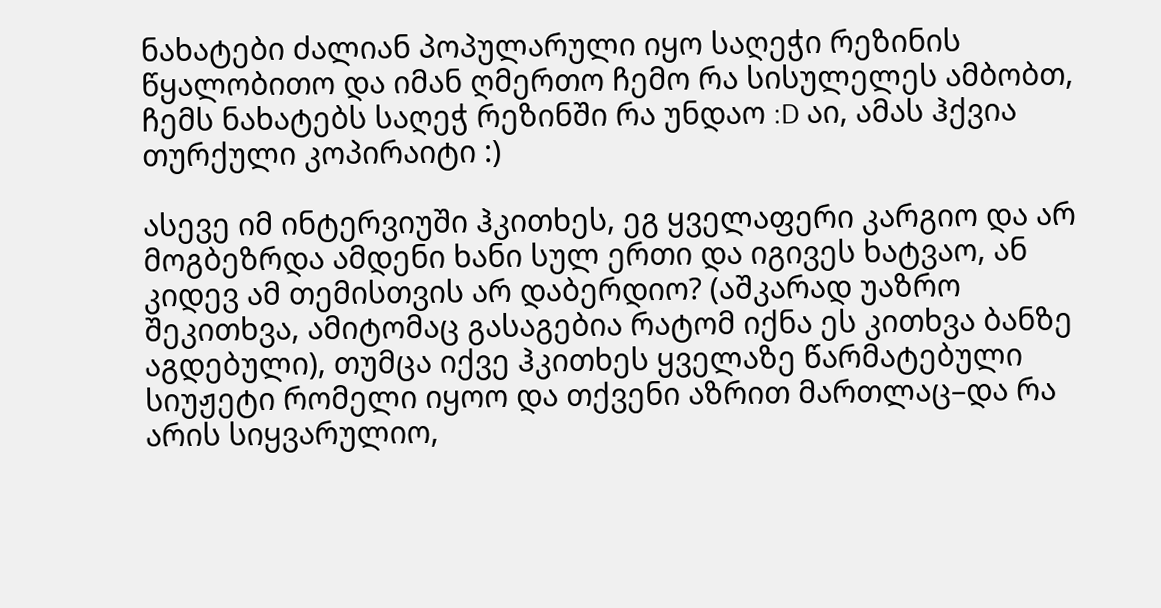ნახატები ძალიან პოპულარული იყო საღეჭი რეზინის წყალობითო და იმან ღმერთო ჩემო რა სისულელეს ამბობთ, ჩემს ნახატებს საღეჭ რეზინში რა უნდაო :D აი, ამას ჰქვია თურქული კოპირაიტი :)

ასევე იმ ინტერვიუში ჰკითხეს, ეგ ყველაფერი კარგიო და არ მოგბეზრდა ამდენი ხანი სულ ერთი და იგივეს ხატვაო, ან კიდევ ამ თემისთვის არ დაბერდიო? (აშკარად უაზრო შეკითხვა, ამიტომაც გასაგებია რატომ იქნა ეს კითხვა ბანზე აგდებული), თუმცა იქვე ჰკითხეს ყველაზე წარმატებული სიუჟეტი რომელი იყოო და თქვენი აზრით მართლაც–და რა არის სიყვარულიო,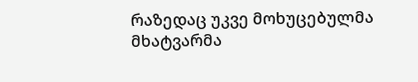რაზედაც უკვე მოხუცებულმა მხატვარმა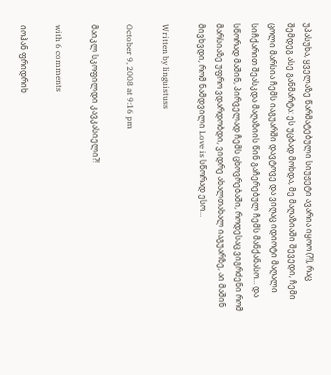უპასუხა, ყველაზე წარმატებული სიუჟეტი ავარია იყოო (?!), რაც შემდეგ ასე განმარტა: ეს უცბად მოხდა, მე მაღაზიაში შევედი, ჩემი ცოლი მარსია ჩემს იაგუარში დავტოვე და ვიღაც იდიოტი მაღალი სიჩქარით შეასკდა მაღაზიის წინ გაჩერებულ ჩემს მანქანასო… და სწორად მაშინ, პირველად ჩემს ცხოვრებაში, როდესაც ვიგრძენი რომ მარსიაზე უფრო ვდარდობდი, ვიდრე ახალთახალ იაგუარზე, აი მაშინ მივხვდი, რომ ნამდვილი Love is სწორად ესო…

Written by linguistuss

October 9, 2008 at 9:16 pm

მაიკლ სკოფილდი კავკასიელი?!

with 6 comments

იოჰან ფრიდრიხ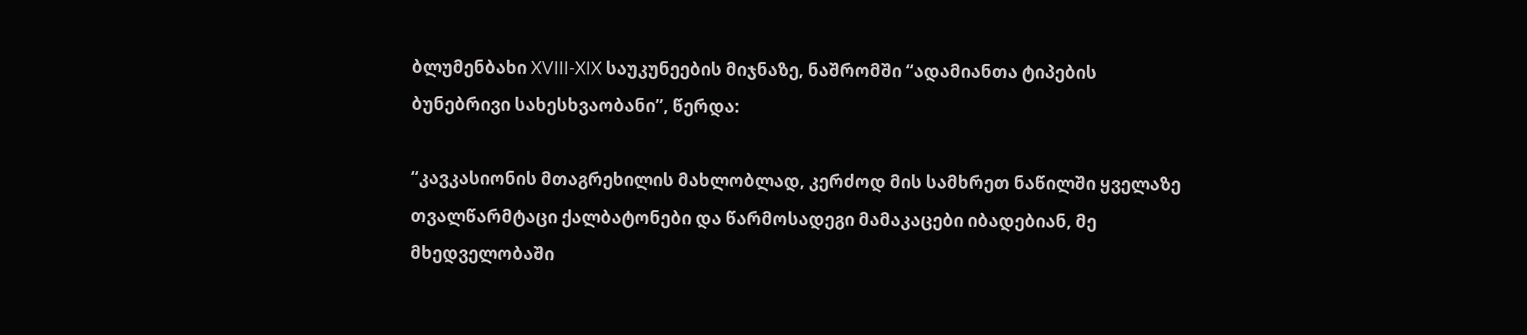ბლუმენბახი XVIII-XIX საუკუნეების მიჯნაზე, ნაშრომში “ადამიანთა ტიპების ბუნებრივი სახესხვაობანი”, წერდა:

“კავკასიონის მთაგრეხილის მახლობლად, კერძოდ მის სამხრეთ ნაწილში ყველაზე თვალწარმტაცი ქალბატონები და წარმოსადეგი მამაკაცები იბადებიან, მე მხედველობაში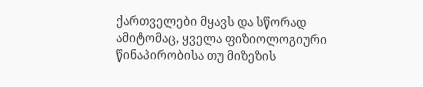ქართველები მყავს და სწორად ამიტომაც, ყველა ფიზიოლოგიური წინაპირობისა თუ მიზეზის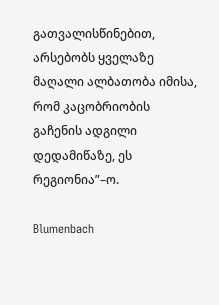გათვალისწინებით, არსებობს ყველაზე მაღალი ალბათობა იმისა, რომ კაცობრიობის გაჩენის ადგილი დედამიწაზე, ეს რეგიონია”–ო.

Blumenbach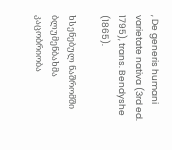, De generis humani varietate nativa (3rd ed. 1795), trans. Bendyshe (1865).

ხსენებულ ნაშრომში ბლუმენბახმა კაცობრიობა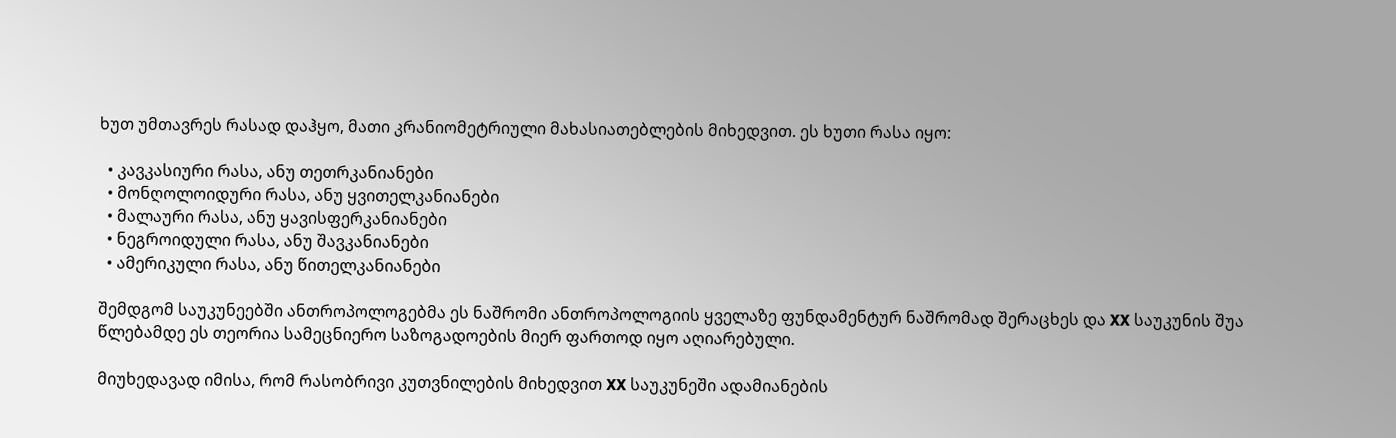ხუთ უმთავრეს რასად დაჰყო, მათი კრანიომეტრიული მახასიათებლების მიხედვით. ეს ხუთი რასა იყო:

  • კავკასიური რასა, ანუ თეთრკანიანები
  • მონღოლოიდური რასა, ანუ ყვითელკანიანები
  • მალაური რასა, ანუ ყავისფერკანიანები
  • ნეგროიდული რასა, ანუ შავკანიანები
  • ამერიკული რასა, ანუ წითელკანიანები

შემდგომ საუკუნეებში ანთროპოლოგებმა ეს ნაშრომი ანთროპოლოგიის ყველაზე ფუნდამენტურ ნაშრომად შერაცხეს და XX საუკუნის შუა წლებამდე ეს თეორია სამეცნიერო საზოგადოების მიერ ფართოდ იყო აღიარებული.

მიუხედავად იმისა, რომ რასობრივი კუთვნილების მიხედვით XX საუკუნეში ადამიანების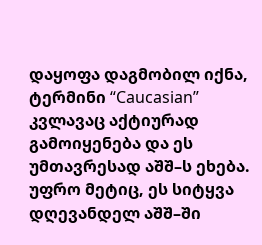დაყოფა დაგმობილ იქნა, ტერმინი “Caucasian” კვლავაც აქტიურად გამოიყენება და ეს უმთავრესად აშშ–ს ეხება. უფრო მეტიც, ეს სიტყვა დღევანდელ აშშ–ში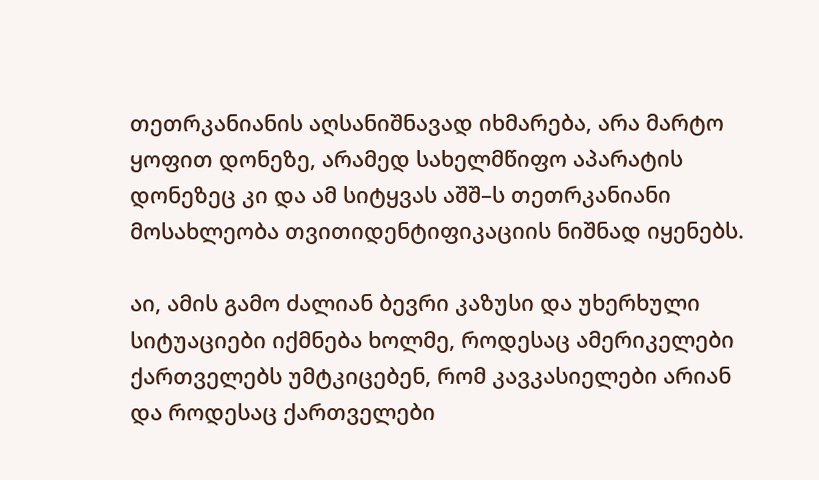თეთრკანიანის აღსანიშნავად იხმარება, არა მარტო ყოფით დონეზე, არამედ სახელმწიფო აპარატის დონეზეც კი და ამ სიტყვას აშშ–ს თეთრკანიანი მოსახლეობა თვითიდენტიფიკაციის ნიშნად იყენებს.

აი, ამის გამო ძალიან ბევრი კაზუსი და უხერხული სიტუაციები იქმნება ხოლმე, როდესაც ამერიკელები ქართველებს უმტკიცებენ, რომ კავკასიელები არიან და როდესაც ქართველები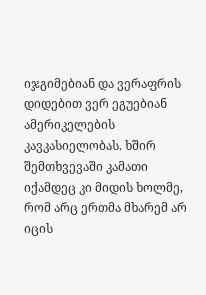იჯგიმებიან და ვერაფრის დიდებით ვერ ეგუებიან ამერიკელების კავკასიელობას. ხშირ შემთხვევაში კამათი იქამდეც კი მიდის ხოლმე, რომ არც ერთმა მხარემ არ იცის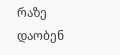რაზე დაობენ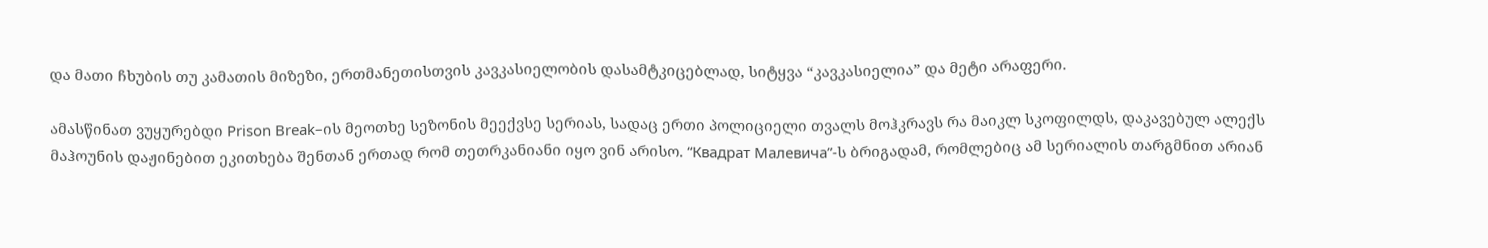და მათი ჩხუბის თუ კამათის მიზეზი, ერთმანეთისთვის კავკასიელობის დასამტკიცებლად, სიტყვა “კავკასიელია” და მეტი არაფერი.

ამასწინათ ვუყურებდი Prison Break–ის მეოთხე სეზონის მეექვსე სერიას, სადაც ერთი პოლიციელი თვალს მოჰკრავს რა მაიკლ სკოფილდს, დაკავებულ ალექს მაჰოუნის დაჟინებით ეკითხება შენთან ერთად რომ თეთრკანიანი იყო ვინ არისო. “Квадрат Малевича”-ს ბრიგადამ, რომლებიც ამ სერიალის თარგმნით არიან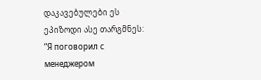დაკავებულები ეს ეპიზოდი ასე თარგმნეს: “Я поговорил с менеджером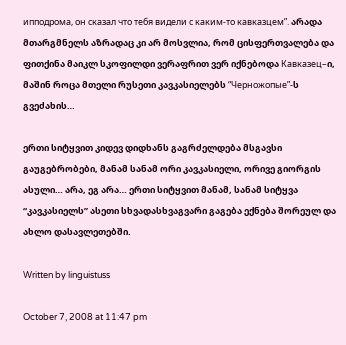ипподрома, он сказал что тебя видели с каким-то кавказцем”. არადა მთარგმნელს აზრადაც კი არ მოსვლია, რომ ცისფერთვალება და ფითქინა მაიკლ სკოფილდი ვერაფრით ვერ იქნებოდა Кавказец–ი, მაშინ როცა მთელი რუსეთი კავკასიელებს “Черножопые”-ს გვეძახის…

ერთი სიტყვით კიდევ დიდხანს გაგრძელდება მსგავსი გაუგებრობები, მანამ სანამ ორი კავკასიელი, ორივე გიორგის ასული… არა, ეგ არა… ერთი სიტყვით მანამ, სანამ სიტყვა “კავკასიელს” ასეთი სხვადასხვაგვარი გაგება ექნება შორეულ და ახლო დასავლეთებში.

Written by linguistuss

October 7, 2008 at 11:47 pm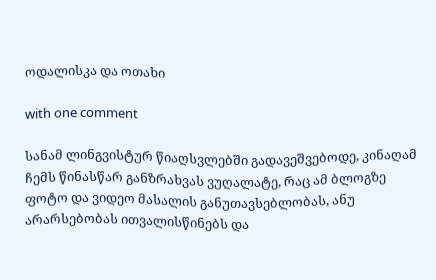ოდალისკა და ოთახი

with one comment

სანამ ლინგვისტურ წიაღსვლებში გადავეშვებოდე, კინაღამ ჩემს წინასწარ განზრახვას ვუღალატე, რაც ამ ბლოგზე ფოტო და ვიდეო მასალის განუთავსებლობას, ანუ არარსებობას ითვალისწინებს და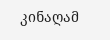კინაღამ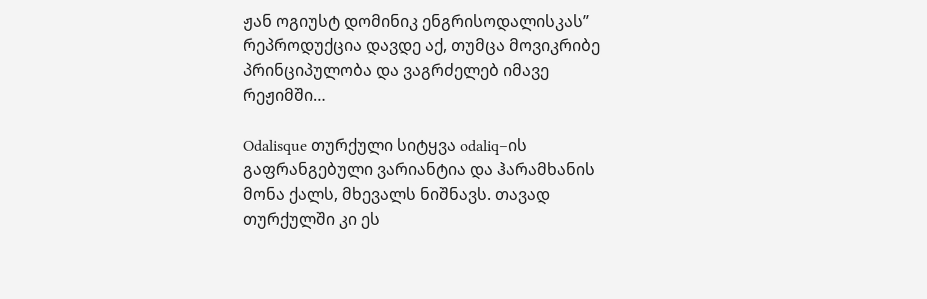ჟან ოგიუსტ დომინიკ ენგრისოდალისკას” რეპროდუქცია დავდე აქ, თუმცა მოვიკრიბე პრინციპულობა და ვაგრძელებ იმავე რეჟიმში…

Odalisque თურქული სიტყვა odaliq–ის გაფრანგებული ვარიანტია და ჰარამხანის მონა ქალს, მხევალს ნიშნავს. თავად თურქულში კი ეს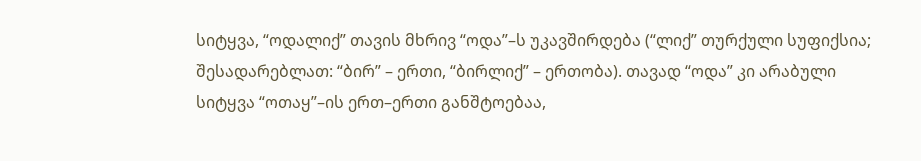სიტყვა, “ოდალიქ” თავის მხრივ “ოდა”–ს უკავშირდება (“ლიქ” თურქული სუფიქსია; შესადარებლათ: “ბირ” – ერთი, “ბირლიქ” – ერთობა). თავად “ოდა” კი არაბული სიტყვა “ოთაყ”–ის ერთ–ერთი განშტოებაა,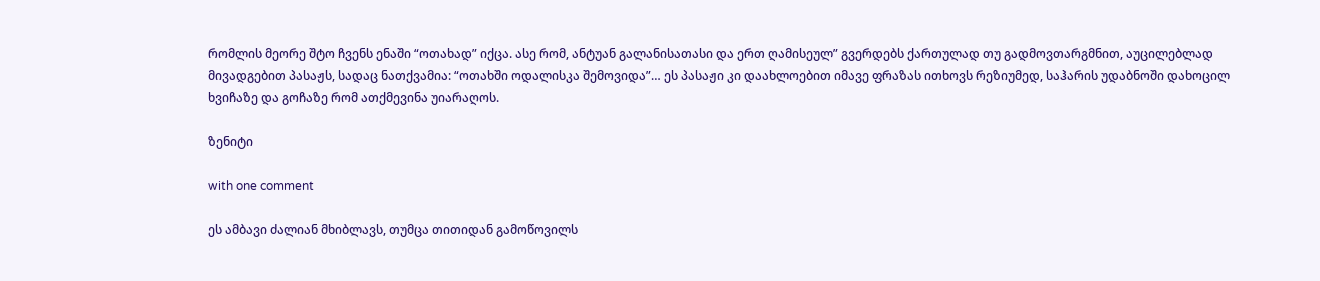რომლის მეორე შტო ჩვენს ენაში “ოთახად” იქცა. ასე რომ, ანტუან გალანისათასი და ერთ ღამისეულ” გვერდებს ქართულად თუ გადმოვთარგმნით, აუცილებლად მივადგებით პასაჟს, სადაც ნათქვამია: “ოთახში ოდალისკა შემოვიდა”… ეს პასაჟი კი დაახლოებით იმავე ფრაზას ითხოვს რეზიუმედ, საჰარის უდაბნოში დახოცილ ხვიჩაზე და გოჩაზე რომ ათქმევინა უიარაღოს.

ზენიტი

with one comment

ეს ამბავი ძალიან მხიბლავს, თუმცა თითიდან გამოწოვილს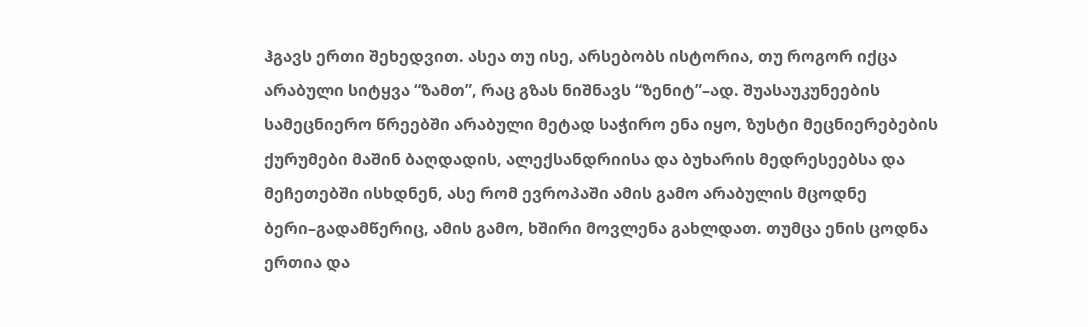ჰგავს ერთი შეხედვით. ასეა თუ ისე, არსებობს ისტორია, თუ როგორ იქცა არაბული სიტყვა “ზამთ”, რაც გზას ნიშნავს “ზენიტ”–ად. შუასაუკუნეების სამეცნიერო წრეებში არაბული მეტად საჭირო ენა იყო, ზუსტი მეცნიერებების ქურუმები მაშინ ბაღდადის, ალექსანდრიისა და ბუხარის მედრესეებსა და მეჩეთებში ისხდნენ, ასე რომ ევროპაში ამის გამო არაბულის მცოდნე ბერი–გადამწერიც, ამის გამო, ხშირი მოვლენა გახლდათ. თუმცა ენის ცოდნა ერთია და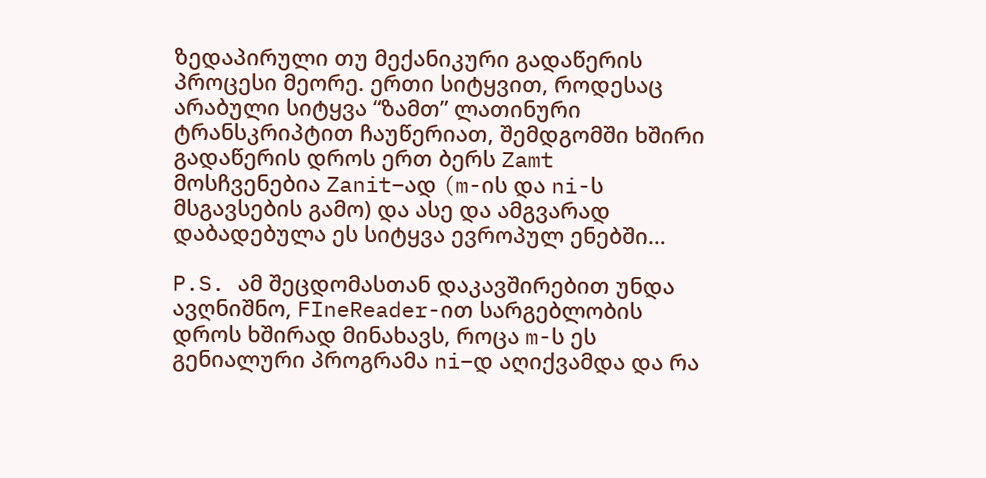ზედაპირული თუ მექანიკური გადაწერის პროცესი მეორე. ერთი სიტყვით, როდესაც არაბული სიტყვა “ზამთ” ლათინური ტრანსკრიპტით ჩაუწერიათ, შემდგომში ხშირი გადაწერის დროს ერთ ბერს Zamt მოსჩვენებია Zanit–ად (m-ის და ni-ს მსგავსების გამო) და ასე და ამგვარად დაბადებულა ეს სიტყვა ევროპულ ენებში…

P.S. ამ შეცდომასთან დაკავშირებით უნდა ავღნიშნო, FIneReader-ით სარგებლობის დროს ხშირად მინახავს, როცა m-ს ეს გენიალური პროგრამა ni–დ აღიქვამდა და რა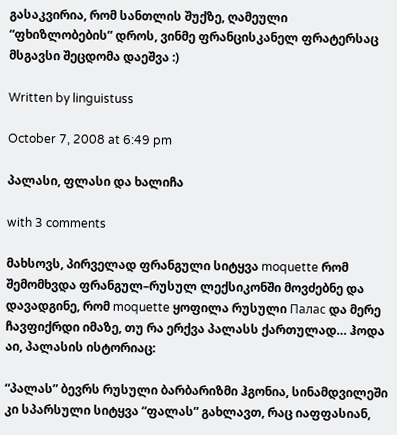გასაკვირია, რომ სანთლის შუქზე, ღამეული “ფხიზლობების” დროს, ვინმე ფრანცისკანელ ფრატერსაც მსგავსი შეცდომა დაეშვა :)

Written by linguistuss

October 7, 2008 at 6:49 pm

პალასი, ფლასი და ხალიჩა

with 3 comments

მახსოვს, პირველად ფრანგული სიტყვა moquette რომ შემომხვდა ფრანგულ–რუსულ ლექსიკონში მოვძებნე და დავადგინე, რომ moquette ყოფილა რუსული Палас და მერე ჩავფიქრდი იმაზე, თუ რა ერქვა პალასს ქართულად… ჰოდა აი, პალასის ისტორიაც:

“პალას” ბევრს რუსული ბარბარიზმი ჰგონია, სინამდვილეში კი სპარსული სიტყვა “ფალას” გახლავთ, რაც იაფფასიან,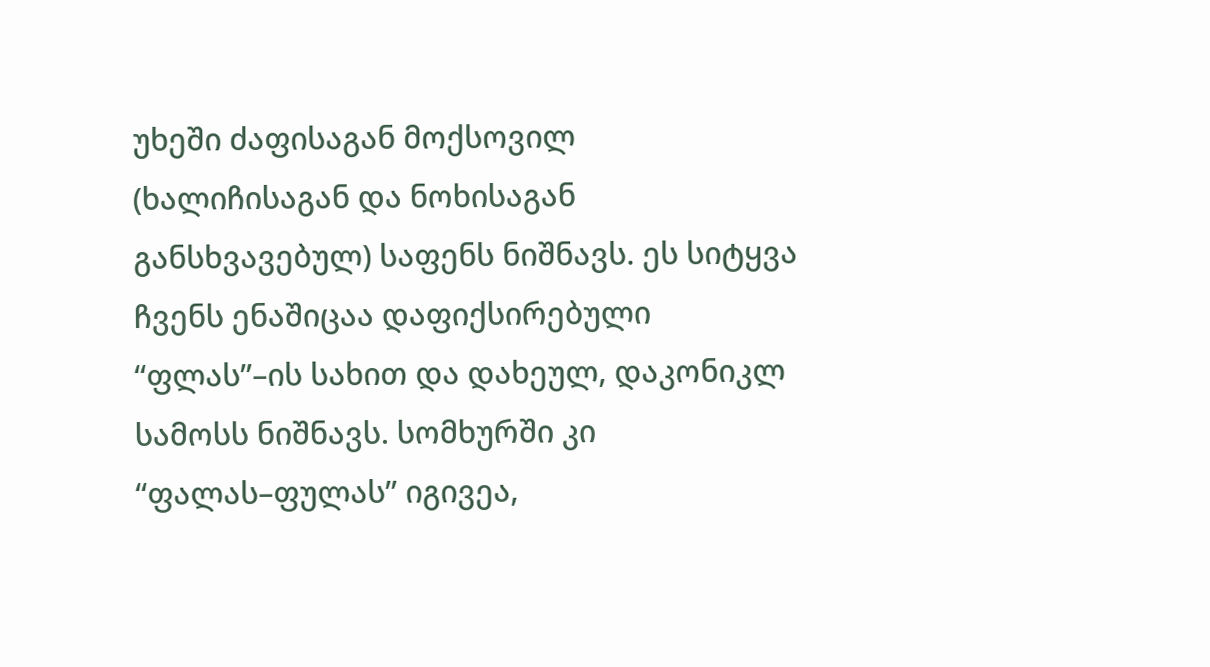უხეში ძაფისაგან მოქსოვილ (ხალიჩისაგან და ნოხისაგან განსხვავებულ) საფენს ნიშნავს. ეს სიტყვა ჩვენს ენაშიცაა დაფიქსირებული “ფლას”–ის სახით და დახეულ, დაკონიკლ სამოსს ნიშნავს. სომხურში კი “ფალას–ფულას” იგივეა,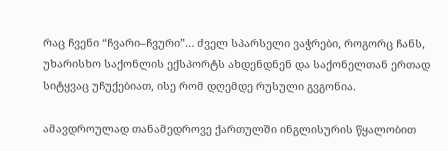რაც ჩვენი “ჩვარი–ჩვური”… ძველ სპარსელი ვაჭრები, როგორც ჩანს, უხარისხო საქონლის ექსპორტს ახდენდნენ და საქონელთან ერთად სიტყვაც უჩუქებიათ, ისე რომ დღემდე რუსული გვგონია.

ამავდროულად თანამედროვე ქართულში ინგლისურის წყალობით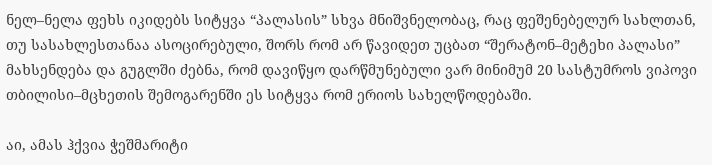ნელ–ნელა ფეხს იკიდებს სიტყვა “პალასის” სხვა მნიშვნელობაც, რაც ფეშენებელურ სახლთან, თუ სასახლესთანაა ასოცირებული, შორს რომ არ წავიდეთ უცბათ “შერატონ–მეტეხი პალასი” მახსენდება და გუგლში ძებნა, რომ დავიწყო დარწმუნებული ვარ მინიმუმ 20 სასტუმროს ვიპოვი თბილისი–მცხეთის შემოგარენში ეს სიტყვა რომ ერიოს სახელწოდებაში.

აი, ამას ჰქვია ჭეშმარიტი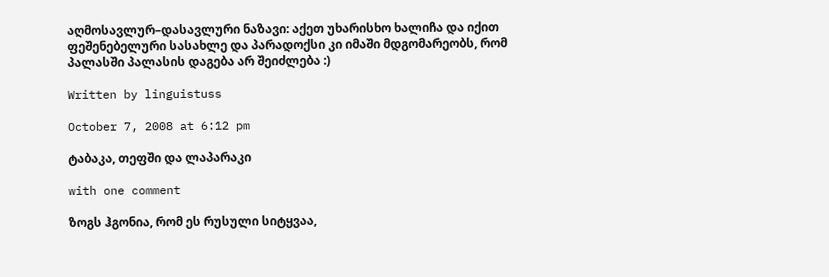აღმოსავლურ–დასავლური ნაზავი: აქეთ უხარისხო ხალიჩა და იქით ფეშენებელური სასახლე და პარადოქსი კი იმაში მდგომარეობს, რომ პალასში პალასის დაგება არ შეიძლება :)

Written by linguistuss

October 7, 2008 at 6:12 pm

ტაბაკა, თეფში და ლაპარაკი

with one comment

ზოგს ჰგონია, რომ ეს რუსული სიტყვაა,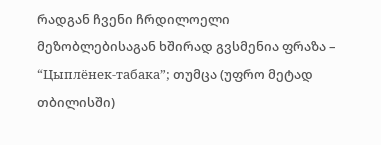რადგან ჩვენი ჩრდილოელი მეზობლებისაგან ხშირად გვსმენია ფრაზა – “Цыплёнек-табака”; თუმცა (უფრო მეტად თბილისში)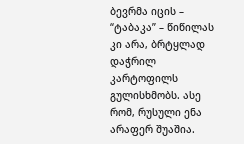ბევრმა იცის – “ტაბაკა” – წიწილას კი არა, ბრტყლად დაჭრილ კარტოფილს გულისხმობს. ასე რომ, რუსული ენა არაფერ შუაშია.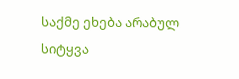საქმე ეხება არაბულ სიტყვა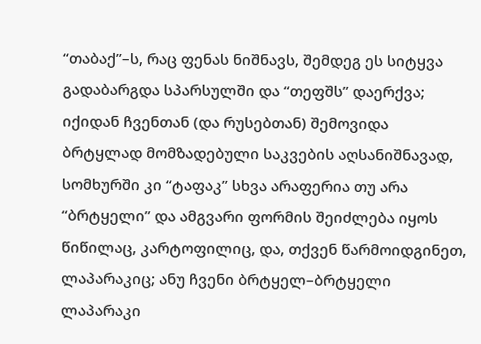“თაბაქ”–ს, რაც ფენას ნიშნავს, შემდეგ ეს სიტყვა გადაბარგდა სპარსულში და “თეფშს” დაერქვა; იქიდან ჩვენთან (და რუსებთან) შემოვიდა ბრტყლად მომზადებული საკვების აღსანიშნავად, სომხურში კი “ტაფაკ” სხვა არაფერია თუ არა “ბრტყელი” და ამგვარი ფორმის შეიძლება იყოს წიწილაც, კარტოფილიც, და, თქვენ წარმოიდგინეთ, ლაპარაკიც; ანუ ჩვენი ბრტყელ–ბრტყელი ლაპარაკი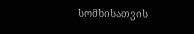სომხისათვის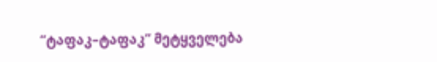“ტაფაკ–ტაფაკ” მეტყველება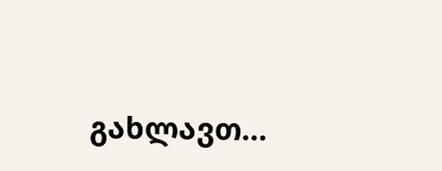გახლავთ…